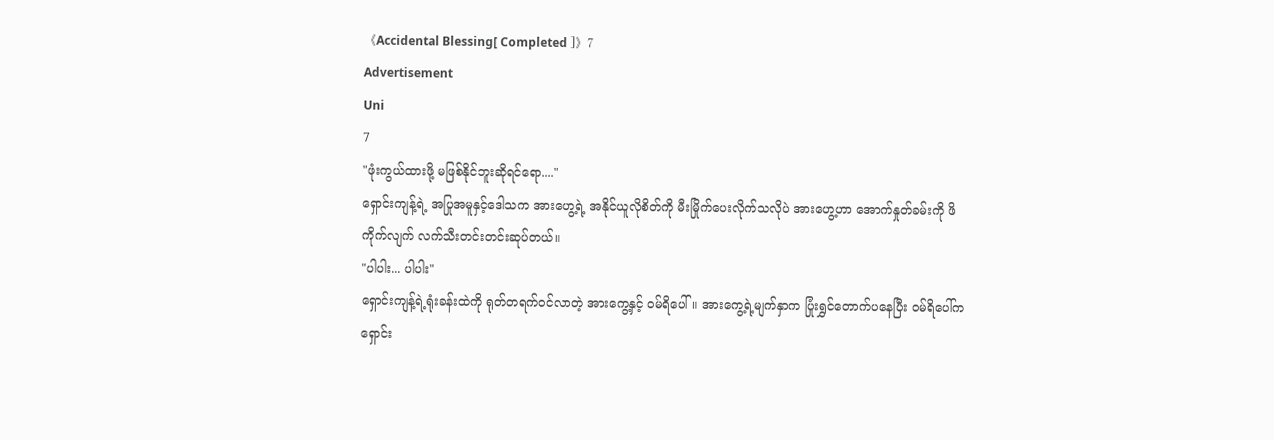《Accidental Blessing[ Completed ]》7
Advertisement
Uni
7
"ဖုံးကွယ်ထားဖို့ မဖြစ်နိုင်ဘူးဆိုရင်ရော...."
ရှောင်းကျန့်ရဲ့ အပြုအမူနှင့်ဒေါသက အားဟွေ့ရဲ့ အနိုင်ယူလိုစိတ်ကို မီးမြိုက်ပေးလိုက်သလိုပဲ အားဟွေ့ဟာ အောက်နှုတ်ခမ်းကို ဖိကိုက်လျက် လက်သီးတင်းတင်းဆုပ်တယ်။
"ပါပါး... ပါပါး"
ရှောင်းကျန့်ရဲ့ရုံးခန်းထဲကို ရုတ်တရက်ဝင်လာတဲ့ အားကွေ့နှင့် ဝမ်ရိပေါ်။ အားကွေ့ရဲ့မျက်နှာက ပြုံးရွှင်တောက်ပနေပြီး ဝမ်ရိပေါ်က ရှောင်း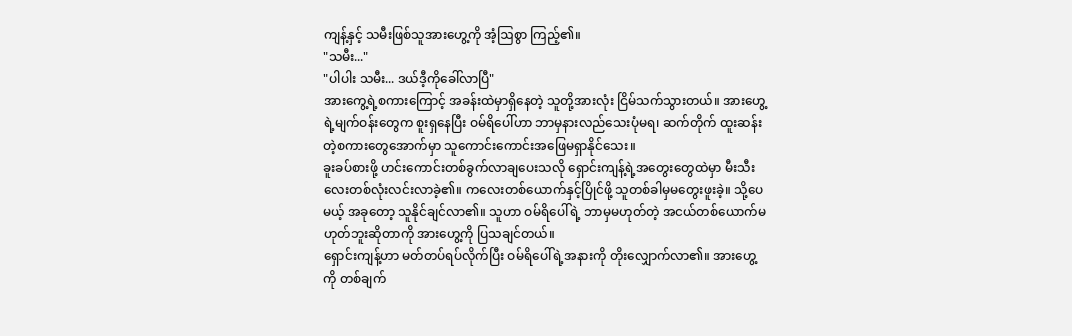ကျန့်နှင့် သမီးဖြစ်သူအားဟွေ့ကို အံ့ဩစွာ ကြည့်၏။
"သမီး..."
"ပါပါး သမီး... ဒယ်ဒီ့ကိုခေါ်လာပြီ"
အားကွေ့ရဲ့စကားကြောင့် အခန်းထဲမှာရှိနေတဲ့ သူတို့အားလုံး ငြိမ်သက်သွားတယ်။ အားဟွေ့ရဲ့မျက်ဝန်းတွေက စူးရှနေပြီး ဝမ်ရိပေါ်ဟာ ဘာမှနားလည်သေးပုံမရ၊ ဆက်တိုက် ထူးဆန်းတဲ့စကားတွေအောက်မှာ သူကောင်းကောင်းအဖြေမရှာနိုင်သေး။
ခူးခပ်စားဖို့ ဟင်းကောင်းတစ်ခွက်လာချပေးသလို ရှောင်းကျန့်ရဲ့အတွေးတွေထဲမှာ မီးသီးလေးတစ်လုံးလင်းလာခဲ့၏။ ကလေးတစ်ယောက်နှင့်ပြိုင်ဖို့ သူတစ်ခါမှမတွေးဖူးခဲ့။ သို့ပေမယ့် အခုတော့ သူနိုင်ချင်လာ၏။ သူဟာ ဝမ်ရိပေါ်ရဲ့ ဘာမှမဟုတ်တဲ့ အငယ်တစ်ယောက်မဟုတ်ဘူးဆိုတာကို အားဟွေ့ကို ပြသချင်တယ်။
ရှောင်းကျန့်ဟာ မတ်တပ်ရပ်လိုက်ပြီး ဝမ်ရိပေါ်ရဲ့အနားကို တိုးလျှောက်လာ၏။ အားဟွေ့ကို တစ်ချက်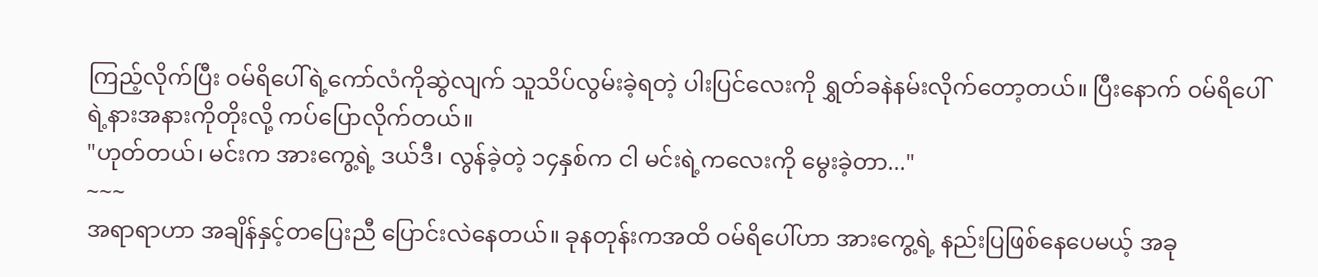ကြည့်လိုက်ပြီး ဝမ်ရိပေါ်ရဲ့ကော်လံကိုဆွဲလျက် သူသိပ်လွမ်းခဲ့ရတဲ့ ပါးပြင်လေးကို ရွှတ်ခနဲနမ်းလိုက်တော့တယ်။ ပြီးနောက် ဝမ်ရိပေါ်ရဲ့နားအနားကိုတိုးလို့ ကပ်ပြောလိုက်တယ်။
"ဟုတ်တယ်၊ မင်းက အားကွေ့ရဲ့ ဒယ်ဒီ၊ လွန်ခဲ့တဲ့ ၁၄နှစ်က ငါ မင်းရဲ့ကလေးကို မွေးခဲ့တာ..."
~~~
အရာရာဟာ အချိန်နှင့်တပြေးညီ ပြောင်းလဲနေတယ်။ ခုနတုန်းကအထိ ဝမ်ရိပေါ်ဟာ အားကွေ့ရဲ့ နည်းပြဖြစ်နေပေမယ့် အခု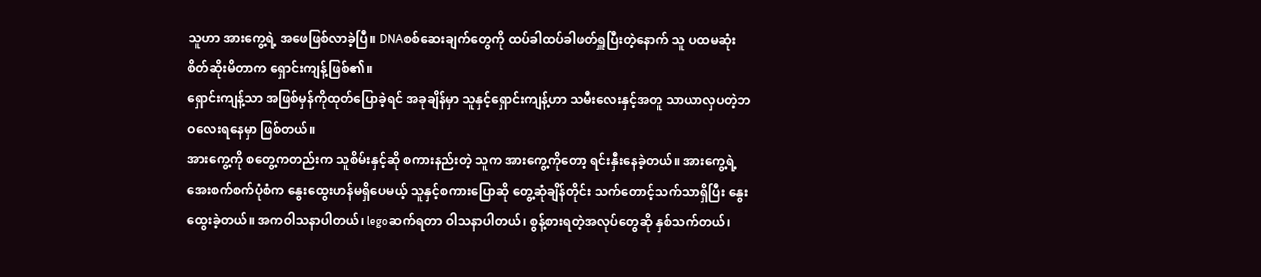သူဟာ အားကွေ့ရဲ့ အဖေဖြစ်လာခဲ့ပြီ။ DNAစစ်ဆေးချက်တွေကို ထပ်ခါထပ်ခါဖတ်ရှူပြီးတဲ့နောက် သူ ပထမဆုံးစိတ်ဆိုးမိတာက ရှောင်းကျန့်ဖြစ်၏။
ရှောင်းကျန့်သာ အဖြစ်မှန်ကိုထုတ်ပြောခဲ့ရင် အခုချိန်မှာ သူနှင့်ရှောင်းကျန့်ဟာ သမီးလေးနှင့်အတူ သာယာလှပတဲ့ဘဝလေးရနေမှာ ဖြစ်တယ်။
အားကွေ့ကို စတွေ့ကတည်းက သူစိမ်းနှင့်ဆို စကားနည်းတဲ့ သူက အားကွေ့ကိုတော့ ရင်းနှီးနေခဲ့တယ်။ အားကွေ့ရဲ့ အေးစက်စက်ပုံစံက နွေးထွေးဟန်မရှိပေမယ့် သူနှင့်စကားပြောဆို တွေ့ဆုံချိန်တိုင်း သက်တောင့်သက်သာရှိပြီး နွေးထွေးခဲ့တယ်။ အကဝါသနာပါတယ်၊ legoဆက်ရတာ ဝါသနာပါတယ်၊ စွန့်စားရတဲ့အလုပ်တွေဆို နှစ်သက်တယ်၊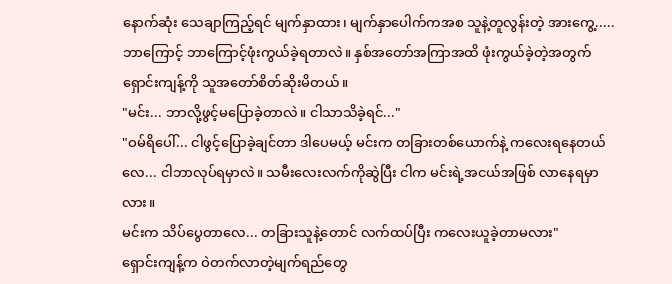နောက်ဆုံး သေချာကြည့်ရင် မျက်နှာထား၊ မျက်နှာပေါက်ကအစ သူနဲ့တူလွန်းတဲ့ အားကွေ့.....
ဘာကြောင့် ဘာကြောင့်ဖုံးကွယ်ခဲ့ရတာလဲ။ နှစ်အတော်အကြာအထိ ဖုံးကွယ်ခဲ့တဲ့အတွက် ရှောင်းကျန့်ကို သူအတော်စိတ်ဆိုးမိတယ်။
"မင်း... ဘာလို့ဖွင့်မပြောခဲ့တာလဲ။ ငါသာသိခဲ့ရင်..."
"ဝမ်ရိပေါ်... ငါဖွင့်ပြောခဲ့ချင်တာ ဒါပေမယ့် မင်းက တခြားတစ်ယောက်နဲ့ ကလေးရနေတယ်လေ... ငါဘာလုပ်ရမှာလဲ။ သမီးလေးလက်ကိုဆွဲပြီး ငါက မင်းရဲ့အငယ်အဖြစ် လာနေရမှာလား။
မင်းက သိပ်ပွေတာလေ... တခြားသူနဲ့တောင် လက်ထပ်ပြီး ကလေးယူခဲ့တာမလား"
ရှောင်းကျန့်က ဝဲတက်လာတဲ့မျက်ရည်တွေ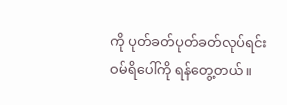ကို ပုတ်ခတ်ပုတ်ခတ်လုပ်ရင်း ဝမ်ရိပေါ်ကို ရန်တွေ့တယ်။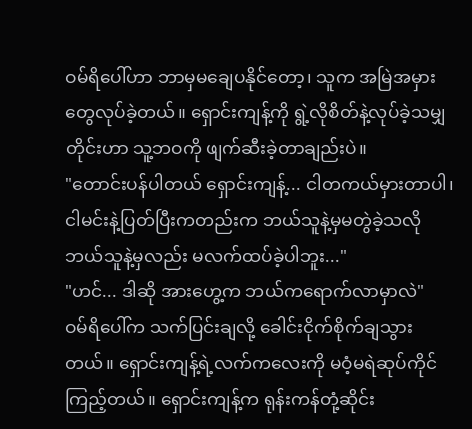ဝမ်ရိပေါ်ဟာ ဘာမှမချေပနိုင်တော့၊ သူက အမြဲအမှားတွေလုပ်ခဲ့တယ်။ ရှောင်းကျန့်ကို ရွဲ့လိုစိတ်နဲ့လုပ်ခဲ့သမျှတိုင်းဟာ သူ့ဘဝကို ဖျက်ဆီးခဲ့တာချည်းပဲ။
"တောင်းပန်ပါတယ် ရှောင်းကျန့်... ငါတကယ်မှားတာပါ၊ ငါမင်းနဲ့ပြတ်ပြီးကတည်းက ဘယ်သူနဲ့မှမတွဲခဲ့သလို ဘယ်သူနဲ့မှလည်း မလက်ထပ်ခဲ့ပါဘူး..."
"ဟင်... ဒါဆို အားဟွေ့က ဘယ်ကရောက်လာမှာလဲ"
ဝမ်ရိပေါ်က သက်ပြင်းချလို့ ခေါင်းငိုက်စိုက်ချသွားတယ်။ ရှောင်းကျန့်ရဲ့လက်ကလေးကို မဝံ့မရဲဆုပ်ကိုင်ကြည့်တယ်။ ရှောင်းကျန့်က ရုန်းကန်တုံ့ဆိုင်း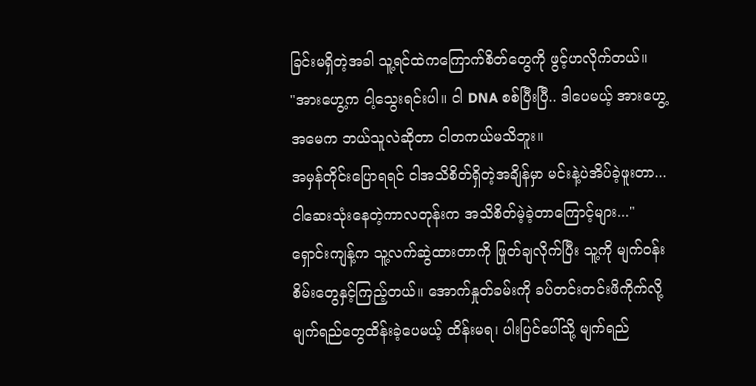ခြင်းမရှိတဲ့အခါ သူ့ရင်ထဲကကြောက်စိတ်တွေကို ဖွင့်ဟလိုက်တယ်။
"အားဟွေ့က ငါ့သွေးရင်းပါ။ ငါ DNA စစ်ပြီးပြီ.. ဒါပေမယ့် အားဟွေ့အမေက ဘယ်သူလဲဆိုတာ ငါတကယ်မသိဘူး။
အမှန်တိုင်းပြောရရင် ငါအသိစိတ်ရှိတဲ့အချိန်မှာ မင်းနဲ့ပဲအိပ်ခဲ့ဖူးတာ...
ငါဆေးသုံးနေတဲ့ကာလတုန်းက အသိစိတ်မဲ့ခဲ့တာကြောင့်များ..."
ရှောင်းကျန့်က သူ့လက်ဆွဲထားတာကို ဖြုတ်ချလိုက်ပြီး သူ့ကို မျက်ဝန်းစိမ်းတွေနှင့်ကြည့်တယ်။ အောက်နှုတ်ခမ်းကို ခပ်တင်းတင်းဖိကိုက်လို့ မျက်ရည်တွေထိန်းခဲ့ပေမယ့် ထိန်းမရ၊ ပါးပြင်ပေါ်သို့ မျက်ရည်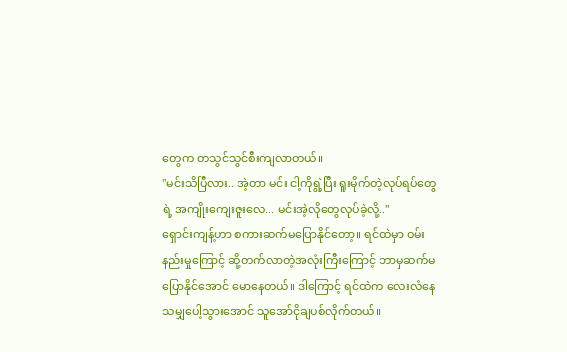တွေက တသွင်သွင်စီးကျလာတယ်။
"မင်းသိပြီလား.. အဲ့တာ မင်း ငါ့ကိုရွဲ့ပြီး ရူးမိုက်တဲ့လုပ်ရပ်တွေရဲ့ အကျိုးကျေးဇူးလေ... မင်းအဲ့လိုတွေလုပ်ခဲ့လို့.."
ရှောင်းကျန့်ဟာ စကားဆက်မပြောနိုင်တော့။ ရင်ထဲမှာ ဝမ်းနည်းမှုကြောင့် ဆို့တက်လာတဲ့အလုံးကြီးကြောင့် ဘာမှဆက်မပြောနိုင်အောင် မောနေတယ်။ ဒါကြောင့် ရင်ထဲက လေးလံနေသမျှပေါ့သွားအောင် သူအော်ငိုချပစ်လိုက်တယ်။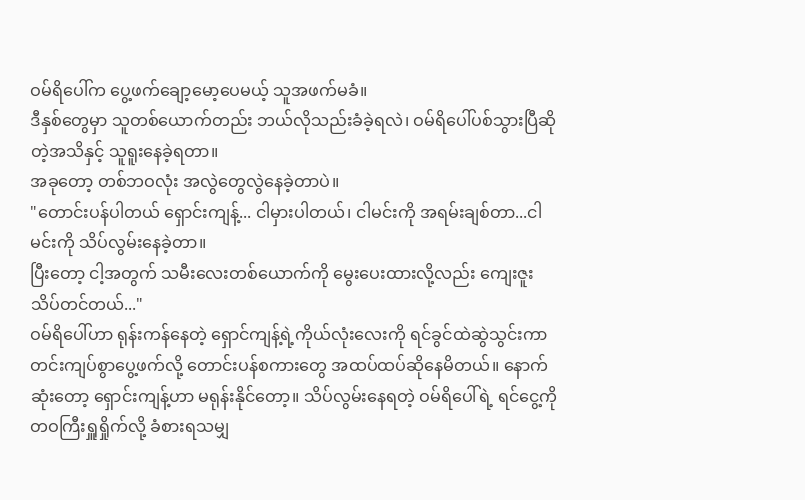ဝမ်ရိပေါ်က ပွေ့ဖက်ချော့မော့ပေမယ့် သူအဖက်မခံ။
ဒီနှစ်တွေမှာ သူတစ်ယောက်တည်း ဘယ်လိုသည်းခံခဲ့ရလဲ၊ ဝမ်ရိပေါ်ပစ်သွားပြီဆိုတဲ့အသိနှင့် သူရူးနေခဲ့ရတာ။
အခုတော့ တစ်ဘဝလုံး အလွဲတွေလွဲနေခဲ့တာပဲ။
"တောင်းပန်ပါတယ် ရှောင်းကျန့်... ငါမှားပါတယ်၊ ငါမင်းကို အရမ်းချစ်တာ...ငါမင်းကို သိပ်လွမ်းနေခဲ့တာ။
ပြီးတော့ ငါ့အတွက် သမီးလေးတစ်ယောက်ကို မွေးပေးထားလို့လည်း ကျေးဇူးသိပ်တင်တယ်..."
ဝမ်ရိပေါ်ဟာ ရုန်းကန်နေတဲ့ ရှောင်ကျန့်ရဲ့ကိုယ်လုံးလေးကို ရင်ခွင်ထဲဆွဲသွင်းကာ တင်းကျပ်စွာပွေ့ဖက်လို့ တောင်းပန်စကားတွေ အထပ်ထပ်ဆိုနေမိတယ်။ နောက်ဆုံးတော့ ရှောင်းကျန့်ဟာ မရုန်းနိုင်တော့။ သိပ်လွမ်းနေရတဲ့ ဝမ်ရိပေါ်ရဲ့ ရင်ငွေ့ကို တဝကြီးရှူရှိုက်လို့ ခံစားရသမျှ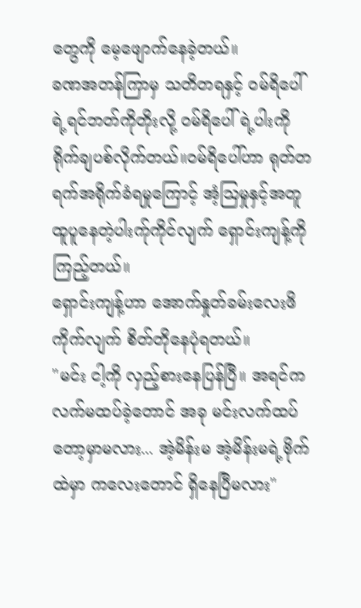တွေကို မေ့ဖျောက်နေခဲ့တယ်။
ခဏအတန်ကြာမှ သတိတရနှင့် ဝမ်ရိပေါ်ရဲ့ရင်ဘတ်ကိုတိုးလို့ ဝမ်ရိပေါ်ရဲ့ပါးကို ရိုက်ချပစ်လိုက်တယ်။ဝမ်ရိပေါ်ဟာ ရုတ်တရက်အရိုက်ခံရမှုကြောင့် အံ့ဩမှုနှင့်အတူ ထူပူနေတဲ့ပါးက်ုကိုင်လျက် ရှောင်းကျန့်ကို ကြည့်တယ်။
ရှောင်းကျန့်ဟာ အောက်နှုတ်ခမ်းလေးဖိကိုက်လျက် စိတ်တိုနေပုံရတယ်။
"မင်း ငါ့ကို လှည့်စားနေပြန်ပြီ။ အရင်က လက်မထပ်ခဲ့တောင် အခု မင်းလက်ထပ်တော့မှာမလား... အဲ့မိန်းမ အဲ့မိန်းမရဲ့ဗိုက်ထဲမှာ ကလေးတောင် ရှိနေပြီမလား"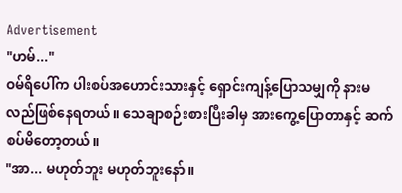Advertisement
"ဟမ်..."
ဝမ်ရိပေါ်က ပါးစပ်အဟောင်းသားနှင့် ရှောင်းကျန့်ပြောသမျှကို နားမလည်ဖြစ်နေရတယ်။ သေချာစဉ်းစားပြီးခါမှ အားကွေ့ပြောတာနှင့် ဆက်စပ်မိတော့တယ်။
"အာ... မဟုတ်ဘူး မဟုတ်ဘူးနော်။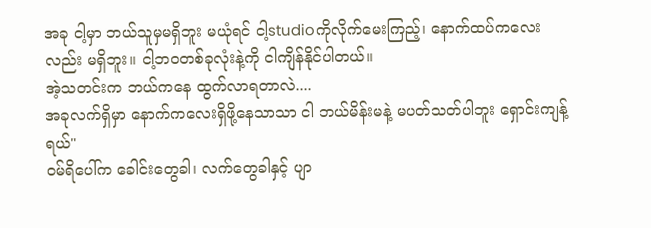အခု ငါ့မှာ ဘယ်သူမှမရှိဘူး မယုံရင် ငါ့studioကိုလိုက်မေးကြည့်၊ နောက်ထပ်ကလေးလည်း မရှိဘူး။ ငါ့ဘဝတစ်ခုလုံးနဲ့ကို ငါကျိန်နိုင်ပါတယ်။
အဲ့သတင်းက ဘယ်ကနေ ထွက်လာရတာလဲ....
အခုလက်ရှိမှာ နောက်ကလေးရှိဖို့နေသာသာ ငါ ဘယ်မိန်းမနဲ့ မပတ်သတ်ပါဘူး ရှောင်းကျန့်ရယ်"
ဝမ်ရိပေါ်က ခေါင်းတွေခါ၊ လက်တွေခါနှင့် ပျာ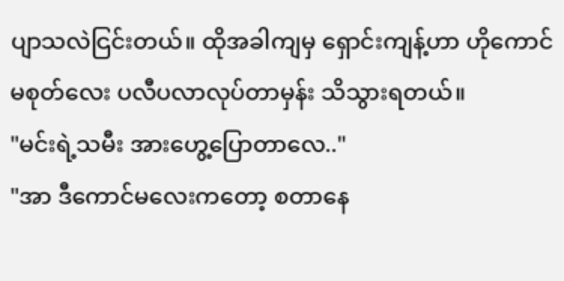ပျာသလဲငြင်းတယ်။ ထိုအခါကျမှ ရှောင်းကျန့်ဟာ ဟိုကောင်မစုတ်လေး ပလီပလာလုပ်တာမှန်း သိသွားရတယ်။
"မင်းရဲ့သမီး အားဟွေ့ပြောတာလေ.."
"အာ ဒီကောင်မလေးကတော့ စတာနေ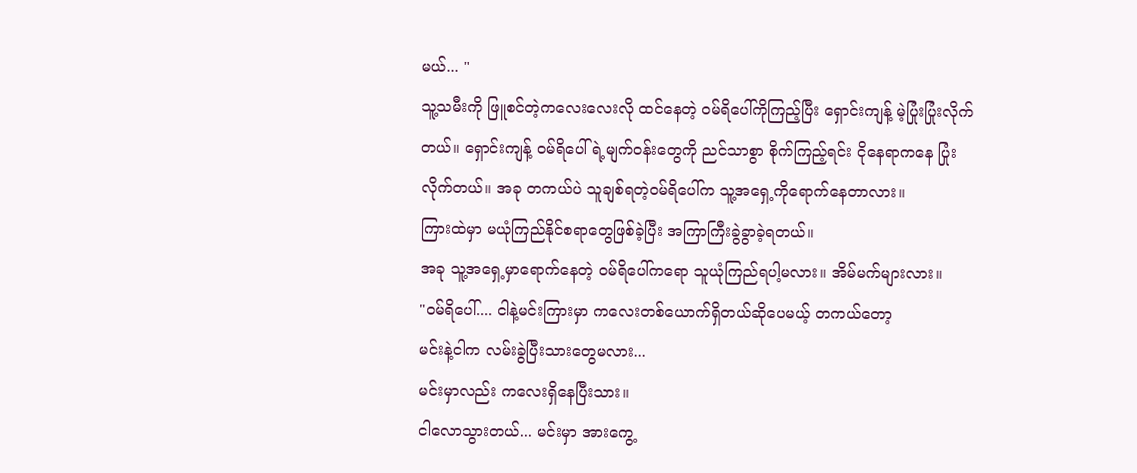မယ်... "
သူ့သမီးကို ဖြူစင်တဲ့ကလေးလေးလို ထင်နေတဲ့ ဝမ်ရိပေါ်ကိုကြည့်ပြီး ရှောင်းကျန့် မဲ့ပြုံးပြုံးလိုက်တယ်။ ရှောင်းကျန့် ဝမ်ရိပေါ်ရဲ့မျက်ဝန်းတွေကို ညင်သာစွာ စိုက်ကြည့်ရင်း ငိုနေရာကနေ ပြုံးလိုက်တယ်။ အခု တကယ်ပဲ သူချစ်ရတဲ့ဝမ်ရိပေါ်က သူ့အရှေ့ကိုရောက်နေတာလား။
ကြားထဲမှာ မယုံကြည်နိုင်စရာတွေဖြစ်ခဲ့ပြီး အကြာကြီးခွဲခွာခဲ့ရတယ်။
အခု သူ့အရှေ့မှာရောက်နေတဲ့ ဝမ်ရိပေါ်ကရော သူယုံကြည်ရပါ့မလား။ အိမ်မက်များလား။
"ဝမ်ရိပေါ်.... ငါနဲ့မင်းကြားမှာ ကလေးတစ်ယောက်ရှိတယ်ဆိုပေမယ့် တကယ်တော့
မင်းနဲ့ငါက လမ်းခွဲပြီးသားတွေမလား...
မင်းမှာလည်း ကလေးရှိနေပြီးသား။
ငါလောသွားတယ်... မင်းမှာ အားကွေ့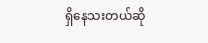ရှိနေသးတယ်ဆို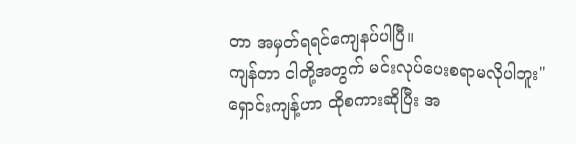တာ အမှတ်ရရင်ကျေနပ်ပါပြီ။
ကျန်တာ ငါတို့အတွက် မင်းလုပ်ပေးစရာမလိုပါဘူး"
ရှောင်းကျန့်ဟာ ထိုစကားဆိုပြီး အ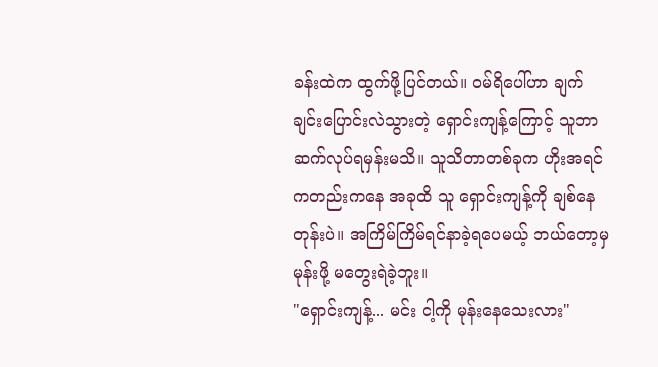ခန်းထဲက ထွက်ဖို့ပြင်တယ်။ ဝမ်ရိပေါ်ဟာ ချက်ချင်းပြောင်းလဲသွားတဲ့ ရှောင်းကျန့်ကြောင့် သူဘာဆက်လုပ်ရမှန်းမသိ။ သူသိတာတစ်ခုက ဟိုးအရင်ကတည်းကနေ အခုထိ သူ ရှောင်းကျန့်ကို ချစ်နေတုန်းပဲ။ အကြိမ်ကြိမ်ရင်နာခဲ့ရပေမယ့် ဘယ်တော့မှမုန်းဖို့ မတွေးရဲခဲ့ဘူး။
"ရှောင်းကျန့်... မင်း ငါ့ကို မုန်းနေသေးလား"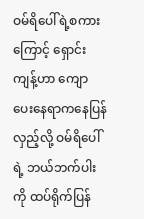ဝမ်ရိပေါ်ရဲ့စကားကြောင့် ရှောင်းကျန့်ဟာ ကျောပေးနေရာကနေပြန်လှည့်လို့ ဝမ်ရိပေါ်ရဲ့ ဘယ်ဘက်ပါးကို ထပ်ရိုက်ပြန်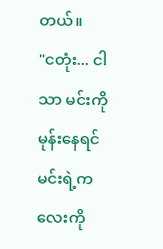တယ်။
"ငတုံး... ငါသာ မင်းကိုမုန်းနေရင် မင်းရဲ့ကလေးကို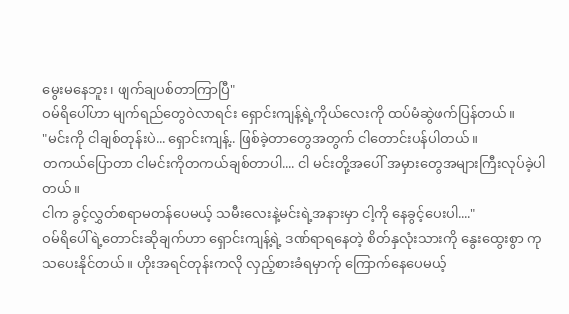မွေးမနေဘူး၊ ဖျက်ချပစ်တာကြာပြီ"
ဝမ်ရိပေါ်ဟာ မျက်ရည်တွေဝဲလာရင်း ရှောင်းကျန့်ရဲ့ကိုယ်လေးကို ထပ်မံဆွဲဖက်ပြန်တယ်။
"မင်းကို ငါချစ်တုန်းပဲ... ရှောင်းကျန့်.. ဖြစ်ခဲ့တာတွေအတွက် ငါတောင်းပန်ပါတယ်။
တကယ်ပြောတာ ငါမင်းကိုတကယ်ချစ်တာပါ.... ငါ မင်းတို့အပေါ် အမှားတွေအများကြီးလုပ်ခဲ့ပါတယ်။
ငါက ခွင့်လွှတ်စရာမတန်ပေမယ့် သမီးလေးနဲ့မင်းရဲ့အနားမှာ ငါ့ကို နေခွင့်ပေးပါ...."
ဝမ်ရိပေါ်ရဲ့တောင်းဆိုချက်ဟာ ရှောင်းကျန့်ရဲ့ ဒဏ်ရာရနေတဲ့ စိတ်နှလုံးသားကို နွေးထွေးစွာ ကုသပေးနိုင်တယ်။ ဟိုးအရင်တုန်းကလို လှည့်စားခံရမှာက်ု ကြောက်နေပေမယ့်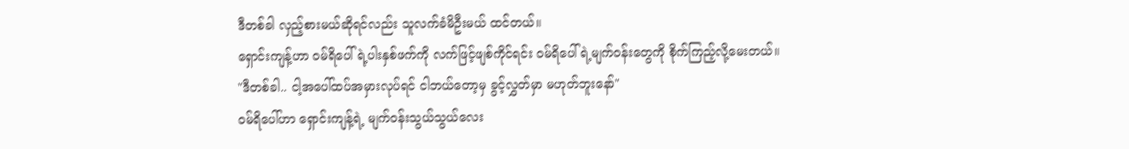ဒီတစ်ခါ လှည့်စားမယ်ဆိုရင်လည်း သူလက်ခံမိဦးမယ် ထင်တယ်။
ရှောင်းကျန့်ဟာ ဝမ်ရိပေါ်ရဲ့ပါးနှစ်ဖက်ကို လက်ဖြင့်ဖျစ်ကိုင်ရင်း ဝမ်ရိပေါ်ရဲ့မျက်ဝန်းတွေကို စိုက်ကြည့်လို့မေးတယ်။
"ဒီတစ်ခါ.. ငါ့အပေါ်ထပ်အမှားလုပ်ရင် ငါဘယ်တော့မှ ခွင့်လွှတ်မှာ မဟုတ်ဘူးနော်"
ဝမ်ရိပေါ်ဟာ ရှောင်းကျန့်ရဲ့ မျက်ဝန်းသွယ်သွယ်လေး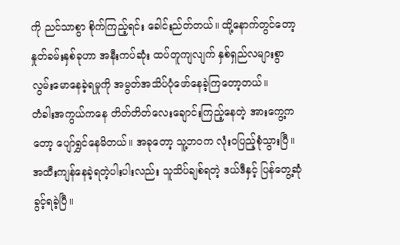ကို ညင်သာစွာ စိုက်ကြည့်ရင်း ခေါင်းည်တ်တယ်။ ထို့နောက်တွင်တော့ နှုတ်ခမ်းနှစ်ခုဟာ အနီးကပ်ဆုံး ထပ်တူကျလျက် နှစ်ရှည်လများစွာ လွမ်းမောနေခဲ့ရမှုကို အမွတ်အသိပ်ပုံဖော်နေခဲ့ကြတော့တယ်။
တံခါးအကွယ်ကနေ တိတ်တိတ်လေးချောင်းကြည့်နေတဲ့ အားကွေ့ကတော့ ပျော်ရွှင်နေမိတယ်။ အခုတော့ သူ့ဘဝက လုံးဝပြည့်စုံသွားပြီ။ အထီးကျန်နေခဲ့ရတဲ့ပါးပါးလည်း သူသိပ်ချစ်ရတဲ့ ဒယ်ဒီနှင့် ပြန်တွေ့ဆုံခွင့်ရခဲ့ပြီ။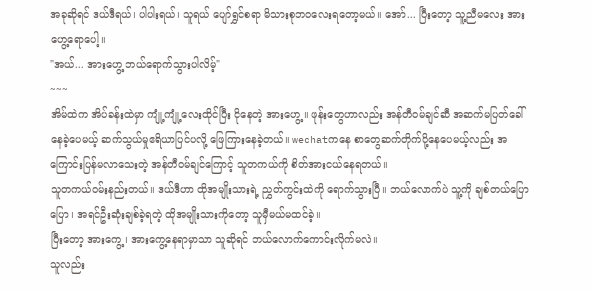အခုဆိုရင် ဒယ်ဒီရယ်၊ ပါပါးရယ်၊ သူရယ် ပျော်ရွှင်စရာ မိသားစုဘဝလေးရတော့မယ်။ အော်... ပြီးတော့ သူ့ညီမလေး အားဟွေ့ရောပေါ့။
"အယ်... အားဟွေ့ ဘယ်ရောက်သွားပါလိမ့်"
~~~
အိမ်ထဲက အိပ်ခန်းထဲမှာ ကျုံ့ကျုံ့လေးထိုင်ပြီး ငိုနေတဲ့ အားဟွေ့။ ဖုန်းတွေဟာလည်း အန်တီဝမ်ချင်ဆီ အဆက်မပြတ်ခေါ်နေခဲ့ပေမယ့် ဆက်သွယ်မှုဧရိယာပြင်ပလို့ ဖြေကြားနေခဲ့တယ်။ wechatကနေ စာတွေဆက်တိုက်ပို့နေပေမယ့်လည်း အကြောင်းပြန်မလာသေးတဲ့ အန်တီဝမ်ချင်ကြောင့် သူတကယ်ကို စိတ်အားငယ်နေရတယ်။
သူတကယ်ဝမ်းနည်းတယ်။ ဒယ်ဒီဟာ ထိုအမျိုးသားရဲ့ ညွှတ်ကွင်းထဲကို ရောက်သွားပြီ။ ဘယ်လောက်ပဲ သူ့ကို ချစ်တယ်ပြောပြော၊ အရင်ဦးဆုံးချစ်ခဲ့ရတဲ့ ထိုအမျိုးသားကိုတော့ သူမှီမယ်မထင်ခဲ့။
ပြီးတော့ အားကွေ့၊ အားကွေ့နေရာမှာသာ သူဆိုရင် ဘယ်လောက်ကောင်းလိုက်မလဲ။
သူလည်း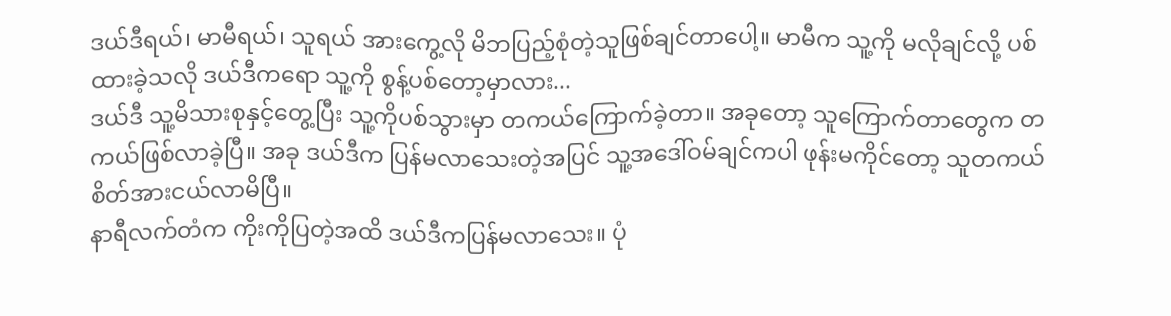ဒယ်ဒီရယ်၊ မာမီရယ်၊ သူရယ် အားကွေ့လို မိဘပြည့်စုံတဲ့သူဖြစ်ချင်တာပေါ့။ မာမီက သူ့ကို မလိုချင်လို့ ပစ်ထားခဲ့သလို ဒယ်ဒီကရော သူ့ကို စွန့်ပစ်တော့မှာလား...
ဒယ်ဒီ သူ့မိသားစုနှင့်တွေ့ပြီး သူ့ကိုပစ်သွားမှာ တကယ်ကြောက်ခဲ့တာ။ အခုတော့ သူကြောက်တာတွေက တကယ်ဖြစ်လာခဲ့ပြီ။ အခု ဒယ်ဒီက ပြန်မလာသေးတဲ့အပြင် သူ့အဒေါ်ဝမ်ချင်ကပါ ဖုန်းမကိုင်တော့ သူတကယ်စိတ်အားငယ်လာမိပြီ။
နာရီလက်တံက ကိုးကိုပြတဲ့အထိ ဒယ်ဒီကပြန်မလာသေး။ ပုံ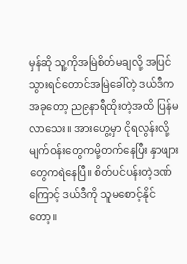မှန်ဆို သူ့ကိုအမြဲစိတ်မချလို့ အပြင်သွားရင်တောင်အမြဲခေါ်တဲ့ ဒယ်ဒီက အခုတော့ ည၉နာရီထိုးတဲ့အထိ ပြန်မလာသေး။ အားဟွေ့မှာ ငိုရလွန်းလို့ မျက်ဝန်းတွေကမို့တက်နေပြီး နှာဖျားတွေကရဲနေပြီ။ စိတ်ပင်ပန်းတဲ့ဒဏ်ကြောင့် ဒယ်ဒီကို သူမစောင့်နိုင်တော့။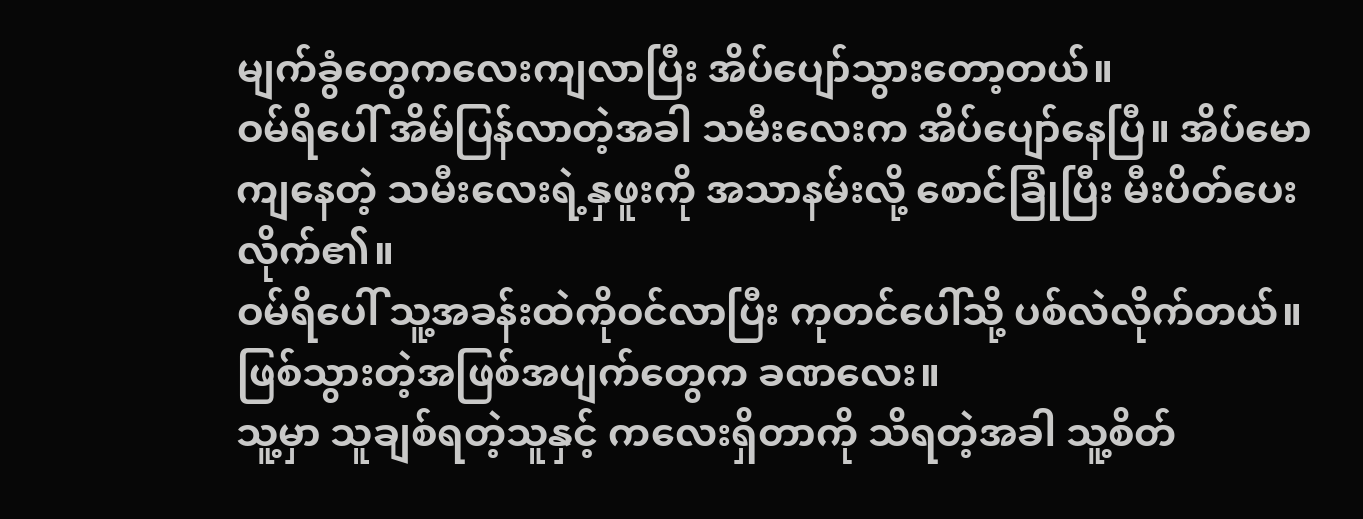မျက်ခွံတွေကလေးကျလာပြီး အိပ်ပျော်သွားတော့တယ်။
ဝမ်ရိပေါ် အိမ်ပြန်လာတဲ့အခါ သမီးလေးက အိပ်ပျော်နေပြီ။ အိပ်မောကျနေတဲ့ သမီးလေးရဲ့နှဖူးကို အသာနမ်းလို့ စောင်ခြုံပြီး မီးပိတ်ပေးလိုက်၏။
ဝမ်ရိပေါ် သူ့အခန်းထဲကိုဝင်လာပြီး ကုတင်ပေါ်သို့ ပစ်လဲလိုက်တယ်။ ဖြစ်သွားတဲ့အဖြစ်အပျက်တွေက ခဏလေး။
သူ့မှာ သူချစ်ရတဲ့သူနှင့် ကလေးရှိတာကို သိရတဲ့အခါ သူ့စိတ်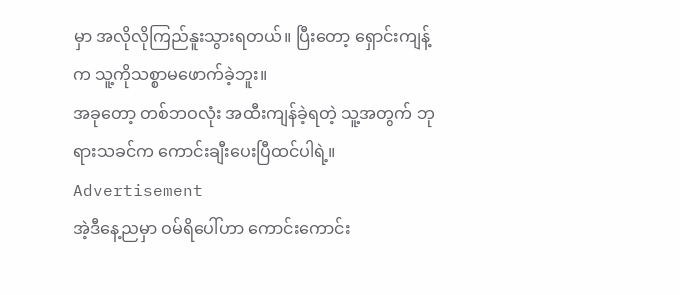မှာ အလိုလိုကြည်နူးသွားရတယ်။ ပြီးတော့ ရှောင်းကျန့်က သူ့ကိုသစ္စာမဖောက်ခဲ့ဘူး။
အခုတော့ တစ်ဘဝလုံး အထီးကျန်ခဲ့ရတဲ့ သူ့အတွက် ဘုရားသခင်က ကောင်းချီးပေးပြီထင်ပါရဲ့။
Advertisement
အဲ့ဒီနေ့ညမှာ ဝမ်ရိပေါ်ဟာ ကောင်းကောင်း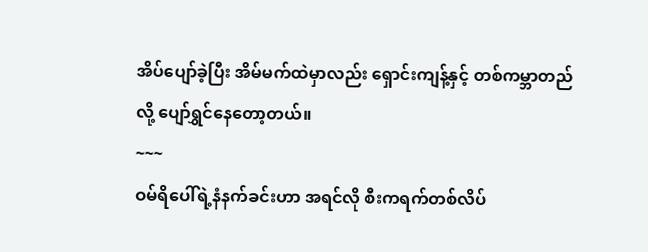အိပ်ပျော်ခဲ့ပြီး အိမ်မက်ထဲမှာလည်း ရှောင်းကျန့်နှင့် တစ်ကမ္ဘာတည်လို့ ပျော်ရွှင်နေတော့တယ်။
~~~
ဝမ်ရိပေါ်ရဲ့နံနက်ခင်းဟာ အရင်လို စီးကရက်တစ်လိပ်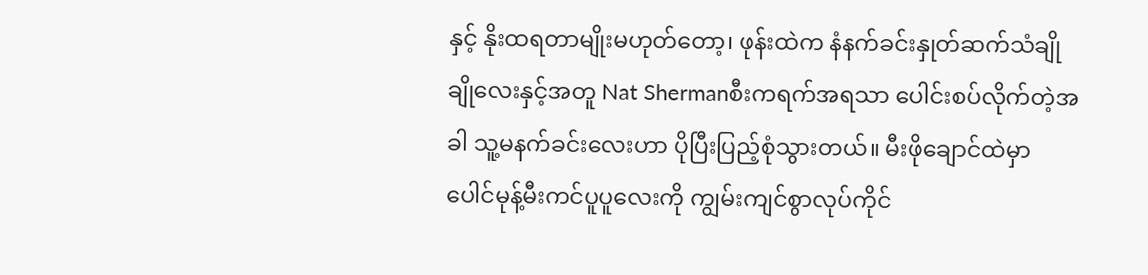နှင့် နိုးထရတာမျိုးမဟုတ်တော့၊ ဖုန်းထဲက နံနက်ခင်းနှုတ်ဆက်သံချိုချိုလေးနှင့်အတူ Nat Shermanစီးကရက်အရသာ ပေါင်းစပ်လိုက်တဲ့အခါ သူ့မနက်ခင်းလေးဟာ ပိုပြီးပြည့်စုံသွားတယ်။ မီးဖိုချောင်ထဲမှာ ပေါင်မုန့်မီးကင်ပူပူလေးကို ကျွမ်းကျင်စွာလုပ်ကိုင်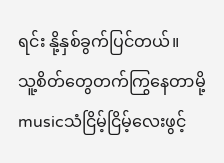ရင်း နို့နှစ်ခွက်ပြင်တယ်။
သူ့စိတ်တွေတက်ကြွနေတာမို့ musicသံငြိမ့်ငြိမ့်လေးဖွင့်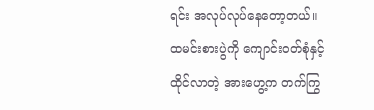ရင်း အလုပ်လုပ်နေတော့တယ်။
ထမင်းစားပွဲကို ကျောင်းဝတ်စုံနှင့်ထိုင်လာတဲ့ အားဟွေ့က တက်ကြွ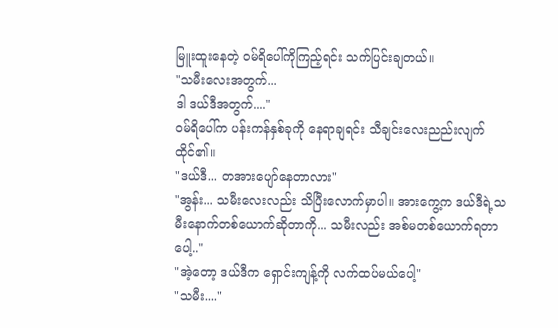မြူးထူးနေတဲ့ ဝမ်ရိပေါ်ကိုကြည့်ရင်း သက်ပြင်းချတယ်။
"သမီးလေးအတွက်...
ဒါ ဒယ်ဒီအတွက်...."
ဝမ်ရိပေါ်က ပန်းကန်နှစ်ခုကို နေရာချရင်း သီချင်းလေးညည်းလျက်ထိုင်၏။
"ဒယ်ဒီ... တအားပျော်နေတာလား"
"အွန်း... သမီးလေးလည်း သိပြီးလောက်မှာပါ။ အားကွေ့က ဒယ်ဒီရဲ့သမီးနောက်တစ်ယောက်ဆိုတာကို... သမီးလည်း အစ်မတစ်ယောက်ရတာပေါ့.."
"အဲ့တော့ ဒယ်ဒီက ရှောင်းကျန့်ကို လက်ထပ်မယ်ပေါ့"
"သမီး...."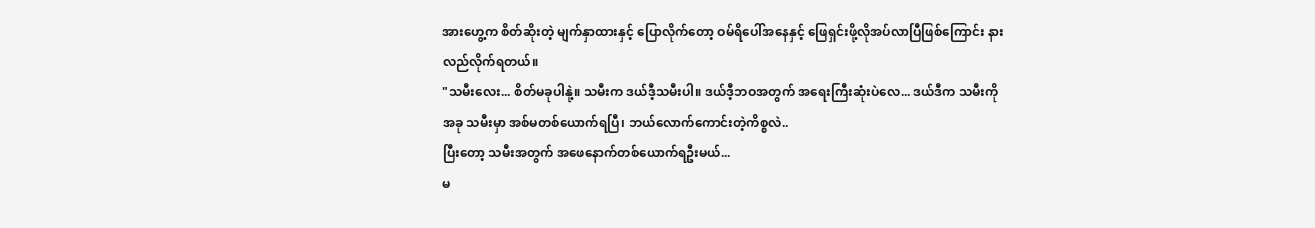အားဟွေ့က စိတ်ဆိုးတဲ့ မျက်နှာထားနှင့် ပြောလိုက်တော့ ဝမ်ရိပေါ်အနေနှင့် ဖြေရှင်းဖို့လိုအပ်လာပြီဖြစ်ကြောင်း နားလည်လိုက်ရတယ်။
"သမီးလေး... စိတ်မခုပါနုဲ့။ သမီးက ဒယ်ဒီ့သမီးပါ။ ဒယ်ဒီ့ဘဝအတွက် အရေးကြီးဆုံးပဲလေ... ဒယ်ဒီက သမီးကို
အခု သမီးမှာ အစ်မတစ်ယောက်ရပြီ၊ ဘယ်လောက်ကောင်းတဲ့ကိစ္စလဲ..
ပြီးတော့ သမီးအတွက် အဖေနောက်တစ်ယောက်ရဦးမယ်...
မ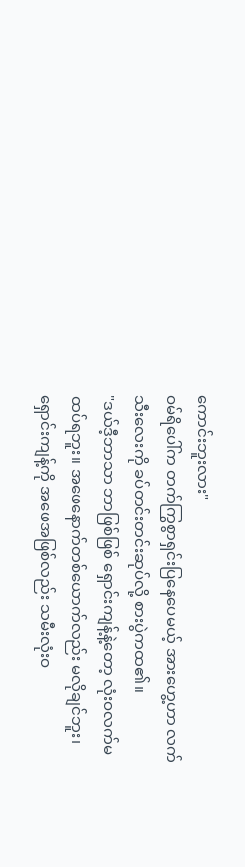ကောင်းဘူးလား"
ဝမ်ရိပေါ်က တက်ကြွစွာရှင်းပြနေပေမယ့် အားဟွေ့ဟာ လက်သီးလေးကို ခပ်တင်းတင်းဆုပ်လို့ စားပွဲကထ၏။
"ဒယ်ဒီ့ဘာသာ ဘာဖြစ်ဖြစ် ရှောင်းကျန့်နဲ့တော့ လုံးဝလက်မထပ်ရဘူး။ အဖေနောက်တစ်ယောက်လည်း မလိုချင်ဘူး၊ ရှောင်းကျန့်ကို အဖေအဖြစ်လည်း သမီးလုံးဝ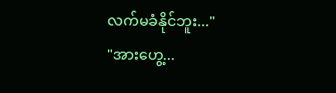လက်မခံနိုင်ဘူး..."
"အားဟွေ့...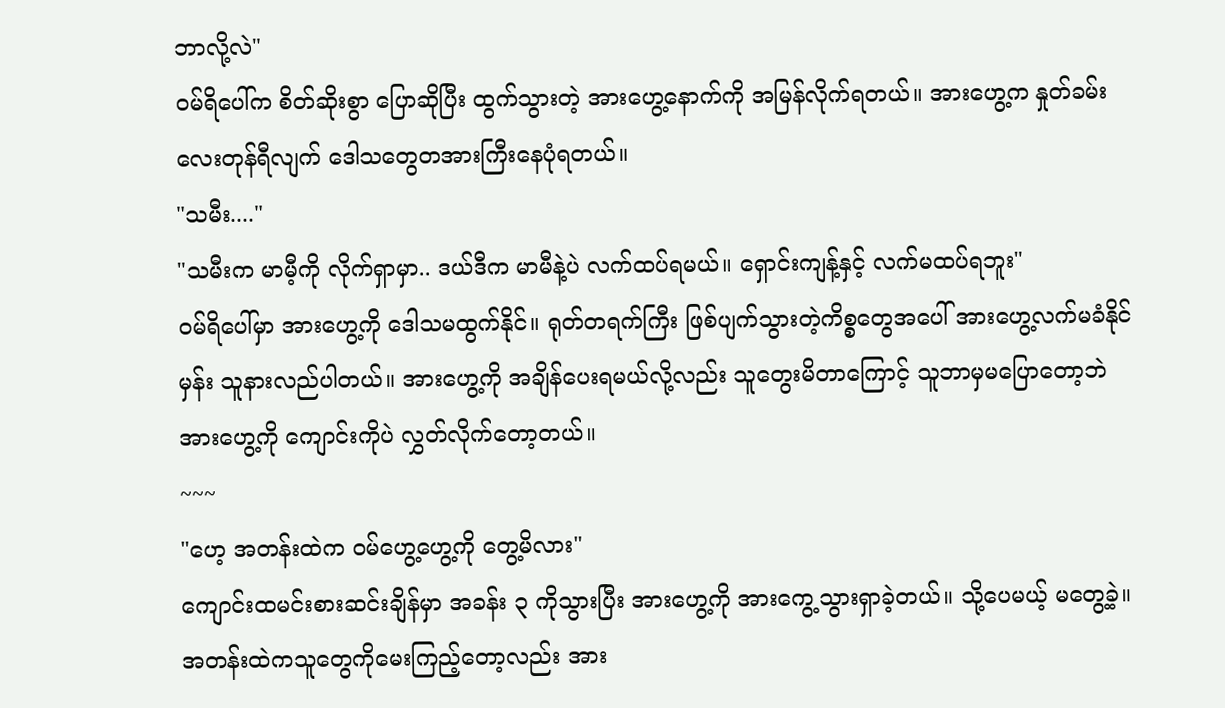ဘာလို့လဲ"
ဝမ်ရိပေါ်က စိတ်ဆိုးစွာ ပြောဆိုပြီး ထွက်သွားတဲ့ အားဟွေ့နောက်ကို အမြန်လိုက်ရတယ်။ အားဟွေ့က နှုတ်ခမ်းလေးတုန်ရီလျက် ဒေါသတွေတအားကြီးနေပုံရတယ်။
"သမီး...."
"သမီးက မာမီ့ကို လိုက်ရှာမှာ.. ဒယ်ဒီက မာမီနဲ့ပဲ လက်ထပ်ရမယ်။ ရှောင်းကျန့်နှင့် လက်မထပ်ရဘူး"
ဝမ်ရိပေါ်မှာ အားဟွေ့ကို ဒေါသမထွက်နိုင်။ ရုတ်တရက်ကြီး ဖြစ်ပျက်သွားတဲ့ကိစ္စတွေအပေါ် အားဟွေ့လက်မခံနိုင်မှန်း သူနားလည်ပါတယ်။ အားဟွေ့ကို အချိန်ပေးရမယ်လို့လည်း သူတွေးမိတာကြောင့် သူဘာမှမပြောတော့ဘဲ အားဟွေ့ကို ကျောင်းကိုပဲ လွှတ်လိုက်တော့တယ်။
~~~
"ဟေ့ အတန်းထဲက ဝမ်ဟွေ့ဟွေ့ကို တွေ့မိလား"
ကျောင်းထမင်းစားဆင်းချိန်မှာ အခန်း ၃ ကိုသွားပြီး အားဟွေ့ကို အားကွေ့သွားရှာခဲ့တယ်။ သို့ပေမယ့် မတွေ့ခဲ့။ အတန်းထဲကသူတွေကိုမေးကြည့်တော့လည်း အား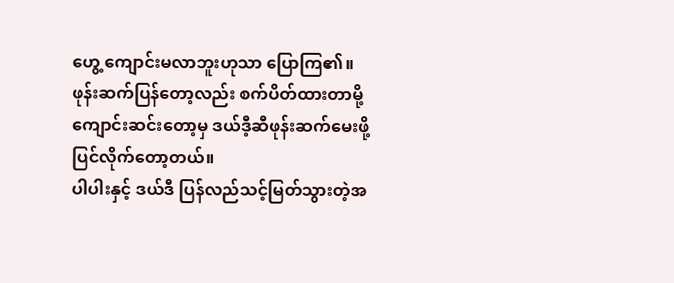ဟွေ့ ကျောင်းမလာဘူးဟုသာ ပြောကြ၏။
ဖုန်းဆက်ပြန်တော့လည်း စက်ပိတ်ထားတာမို့ ကျောင်းဆင်းတော့မှ ဒယ်ဒီ့ဆီဖုန်းဆက်မေးဖို့ ပြင်လိုက်တော့တယ်။
ပါပါးနှင့် ဒယ်ဒီ ပြန်လည်သင့်မြတ်သွားတဲ့အ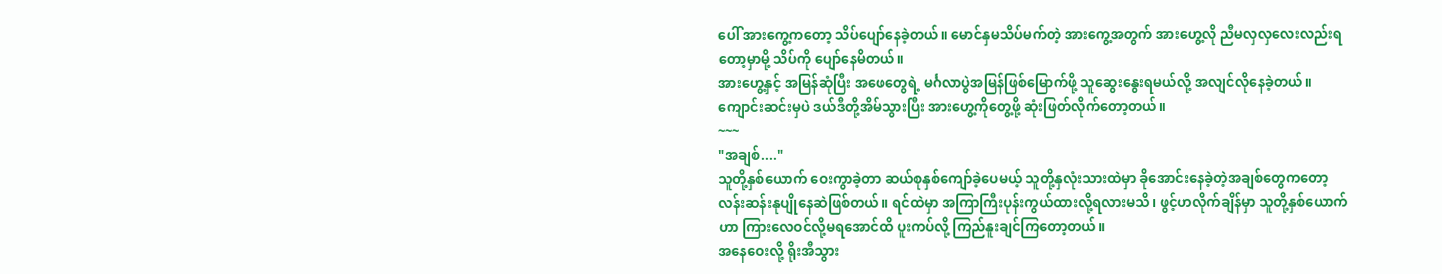ပေါ် အားကွေ့ကတော့ သိပ်ပျော်နေခဲ့တယ်။ မောင်နှမသိပ်မက်တဲ့ အားကွေ့အတွက် အားဟွေ့လို ညီမလှလှလေးလည်းရတော့မှာမို့ သိပ်ကို ပျော်နေမိတယ်။
အားဟွေ့နှင့် အမြန်ဆုံပြီး အဖေတွေရဲ့ မင်္ဂလာပွဲအမြန်ဖြစ်မြောက်ဖို့ သူဆွေးနွေးရမယ်လို့ အလျင်လိုနေခဲ့တယ်။ ကျောင်းဆင်းမှပဲ ဒယ်ဒီတို့အိမ်သွားပြီး အားဟွေ့ကိုတွေ့ဖို့ ဆုံးဖြတ်လိုက်တော့တယ်။
~~~
"အချစ်...."
သူတို့နှစ်ယောက် ဝေးကွာခဲ့တာ ဆယ်စုနှစ်ကျော်ခဲ့ပေမယ့် သူတို့နှလုံးသားထဲမှာ ခိုအောင်းနေခဲ့တဲ့အချစ်တွေကတော့ လန်းဆန်းနုပျိုနေဆဲဖြစ်တယ်။ ရင်ထဲမှာ အကြာကြီးပုန်းကွယ်ထားလို့ရလားမသိ၊ ဖွင့်ဟလိုက်ချိန်မှာ သူတို့နှစ်ယောက်ဟာ ကြားလေဝင်လို့မရအောင်ထိ ပူးကပ်လို့ ကြည်နူးချင်ကြတော့တယ်။
အနေဝေးလို့ ရိုးအီသွား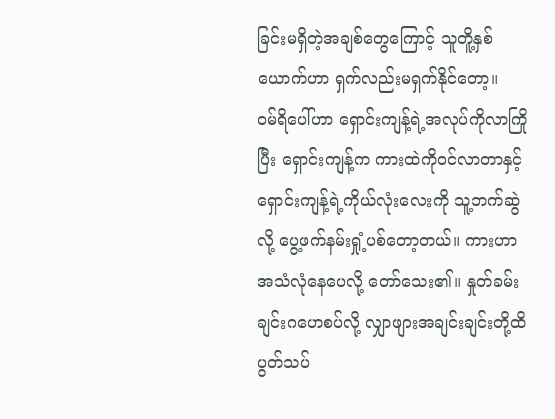ခြင်းမရှိတဲ့အချစ်တွေကြောင့် သူတိူ့နှစ်ယောက်ဟာ ရှက်လည်းမရှက်နိုင်တော့။
ဝမ်ရိပေါ်ဟာ ရှောင်းကျန့်ရဲ့အလုပ်ကိုလာကြိုပြီး ရှောင်းကျန့်က ကားထဲကိုဝင်လာတာနှင့် ရှောင်းကျန့်ရဲ့ကိုယ်လုံးလေးကို သူ့ဘက်ဆွဲလို့ ပွေ့ဖက်နမ်းရှုံ့ပစ်တော့တယ်။ ကားဟာ အသံလုံနေပေလို့ တော်သေး၏။ နှုတ်ခမ်းချင်းဂဟေစပ်လို့ လျှာဖျားအချင်းချင်းတို့ထိပွတ်သပ်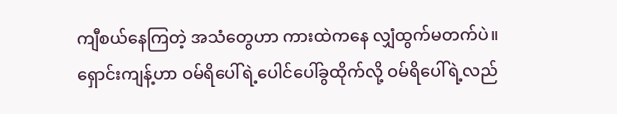ကျီစယ်နေကြတဲ့ အသံတွေဟာ ကားထဲကနေ လျှံထွက်မတက်ပဲ။
ရှောင်းကျန့်ဟာ ဝမ်ရိပေါ်ရဲ့ပေါင်ပေါ်ခွထိုက်လို့ ဝမ်ရိပေါ်ရဲ့လည်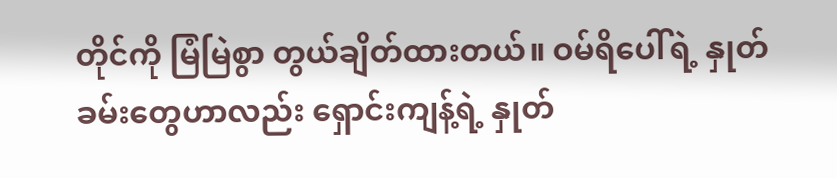တိုင်ကို မြံမြဲစွာ တွယ်ချိတ်ထားတယ်။ ဝမ်ရိပေါ်ရဲ့ နှုတ်ခမ်းတွေဟာလည်း ရှောင်းကျန့်ရဲ့ နှုတ်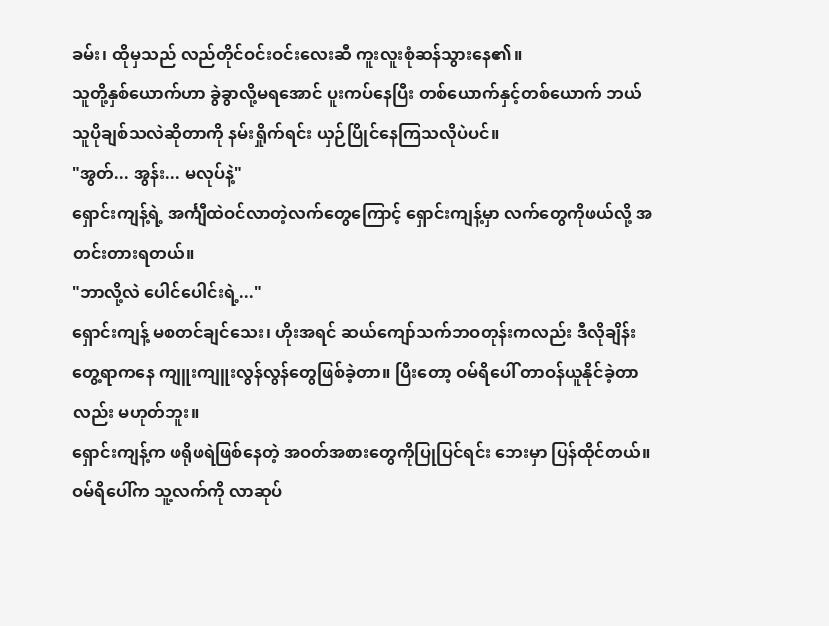ခမ်း၊ ထိုမှသည် လည်တိုင်ဝင်းဝင်းလေးဆီ ကူးလူးစုံဆန်သွားနေ၏။
သူတို့နှစ်ယောက်ဟာ ခွဲခွာလို့မရအောင် ပူးကပ်နေပြီး တစ်ယောက်နှင့်တစ်ယောက် ဘယ်သူပိုချစ်သလဲဆိုတာကို နမ်းရှိုက်ရင်း ယှဉ်ပြိုင်နေကြသလိုပဲပင်။
"အွတ်... အွန်း... မလုပ်နဲ့"
ရှောင်းကျန့်ရဲ့ အင်္ကျီထဲဝင်လာတဲ့လက်တွေကြောင့် ရှောင်းကျန့်မှာ လက်တွေကိုဖယ်လို့ အတင်းတားရတယ်။
"ဘာလို့လဲ ပေါင်ပေါင်းရဲ့..."
ရှောင်းကျန့် မစတင်ချင်သေး၊ ဟိုးအရင် ဆယ်ကျော်သက်ဘဝတုန်းကလည်း ဒီလိုချိန်းတွေ့ရာကနေ ကျူးကျူးလွန်လွန်တွေဖြစ်ခဲ့တာ။ ပြီးတော့ ဝမ်ရိပေါ် တာဝန်ယူနိုင်ခဲ့တာလည်း မဟုတ်ဘူး။
ရှောင်းကျန့်က ဖရိုဖရဲဖြစ်နေတဲ့ အဝတ်အစားတွေကိုပြုပြင်ရင်း ဘေးမှာ ပြန်ထိုင်တယ်။ ဝမ်ရိပေါ်က သူ့လက်ကို လာဆုပ်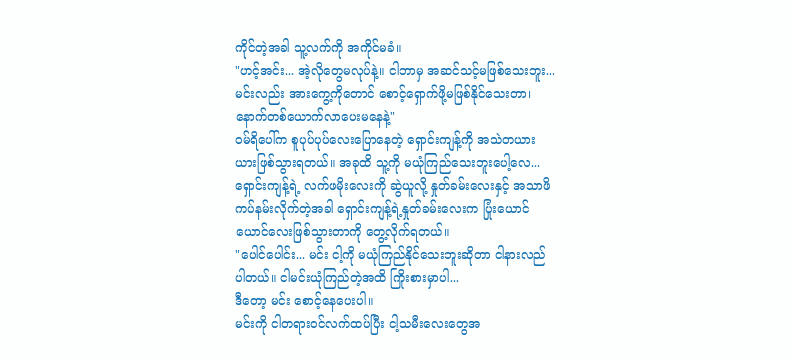ကိုင်တဲ့အခါ သူ့လက်ကို အကိုင်မခံ။
"ဟင့်အင်း... အဲ့လိုတွေမလုပ်နဲ့။ ငါဘာမှ အဆင်သင့်မဖြစ်သေးဘူး...
မင်းလည်း အားကွေ့ကိုတောင် စောင့်ရှောက်ဖို့မဖြစ်နိုင်သေးတာ၊ နောက်တစ်ယောက်လာပေးမနေနဲ့"
ဝမ်ရိပေါ်က စူပုပ်ပုပ်လေးပြောနေတဲ့ ရှောင်းကျန့်ကို အသဲတယားယားဖြစ်သွားရတယ်။ အခုထိ သူ့ကို မယုံကြည်သေးဘူးပေါ့လေ... ရှောင်းကျန့်ရဲ့ လက်ဖမိုးလေးကို ဆွဲယူလို့ နှုတ်ခမ်းလေးနှင့် အသာဖိကပ်နမ်းလိုက်တဲ့အခါ ရှောင်းကျန့်ရဲ့နှုတ်ခမ်းလေးက ပြုံးယောင်ယောင်လေးဖြစ်သွားတာကို တွေ့လိုက်ရတယ်။
"ပေါင်ပေါင်း... မင်း ငါ့ကို မယုံကြည်နိုင်သေးဘူးဆိုတာ ငါနားလည်ပါတယ်။ ငါမင်းယုံကြည်တဲ့အထိ ကြိုးစားမှာပါ...
ဒီတော့ မင်း စောင့်နေပေးပါ။
မင်းကို ငါတရားဝင်လက်ထပ်ပြီး ငါ့သမီးလေးတွေအ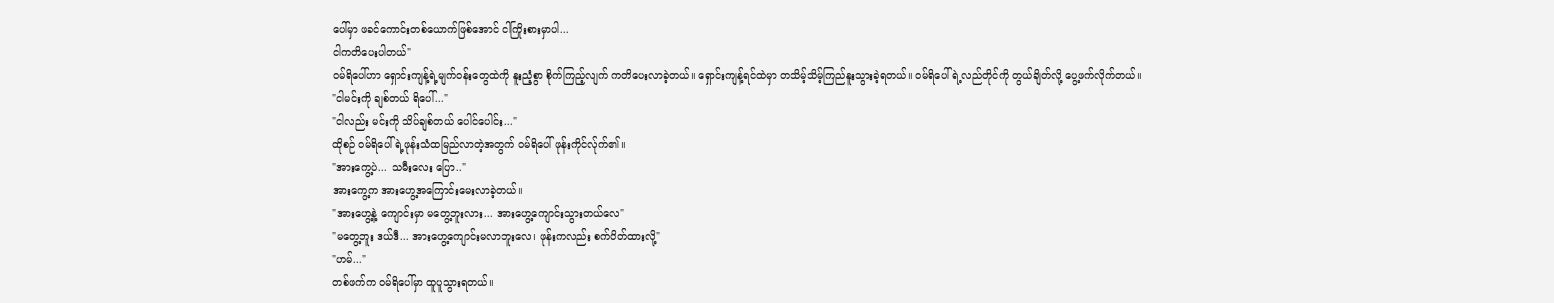ပေါ်မှာ ဖခင်ကောင်းတစ်ယောက်ဖြစ်အောင် ငါကြိုးစားမှာပါ...
ငါကတိပေးပါတယ်"
ဝမ်ရိပေါ်ဟာ ရှောင်းကျန့်ရဲ့မျက်ဝန်းတွေထဲကို နူးညံ့စွာ စိုက်ကြည့်လျက် ကတိပေးလာခဲ့တယ်။ ရှောင်းကျန့်ရင်ထဲမှာ တသိမ့်သိမ့်ကြည်နူးသွားခဲ့ရတယ်။ ဝမ်ရိပေါ်ရဲ့လည်တိုင်ကို တွယ်ချိတ်လို့ ပွေ့ဖက်လိုက်တယ်။
"ငါမင်းကို ချစ်တယ် ရိပေါ်..."
"ငါလည်း မင်းကို သိပ်ချစ်တယ် ပေါင်ပေါင်း..."
ထိုစဉ် ဝမ်ရိပေါ်ရဲ့ဖုန်းသံထမြည်လာတဲ့အတွက် ဝမ်ရိပေါ် ဖုန်းကိုင်လ်ုက်၏။
"အားကွေ့ပဲ... သမီးလေး ပြော.."
အားကွေ့က အားဟွေ့အကြောင်းမေးလာခဲ့တယ်။
"အားဟွေ့နဲ့ ကျောင်းမှာ မတွေ့ဘူးလား... အားဟွေ့ကျောင်းသွားတယ်လေ"
"မတွေ့ဘူး ဒယ်ဒီ... အားဟွေ့ကျောင်းမလာဘူးလေ၊ ဖုန်းကလည်း စက်ပိတ်ထားလို့"
"ဟမ်..."
တစ်ဖက်က ဝမ်ရိပေါ်မှာ ထူပူသွားရတယ်။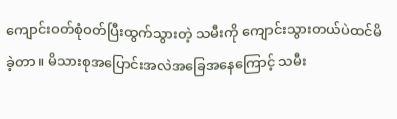ကျောင်းဝတ်စုံဝတ်ပြီးထွက်သွားတဲ့ သမီးကို ကျောင်းသွားတယ်ပဲထင်မိခဲ့တာ။ မိသားစုအပြောင်းအလဲအခြေအနေကြောင့် သမီး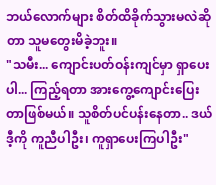ဘယ်လောက်များ စိတ်ထိခိုက်သွားမလဲဆိုတာ သူမတွေးမိခဲ့ဘူး။
"သမီး... ကျောင်းပတ်ဝန်းကျင်မှာ ရှာပေးပါ... ကြည့်ရတာ အားကွေ့ကျောင်းပြေးတာဖြစ်မယ်။ သူစိတ်ပင်ပန်းနေတာ.. ဒယ်ဒီ့ကို ကူညီပါဦး၊ ကူရှာပေးကြပါဦး"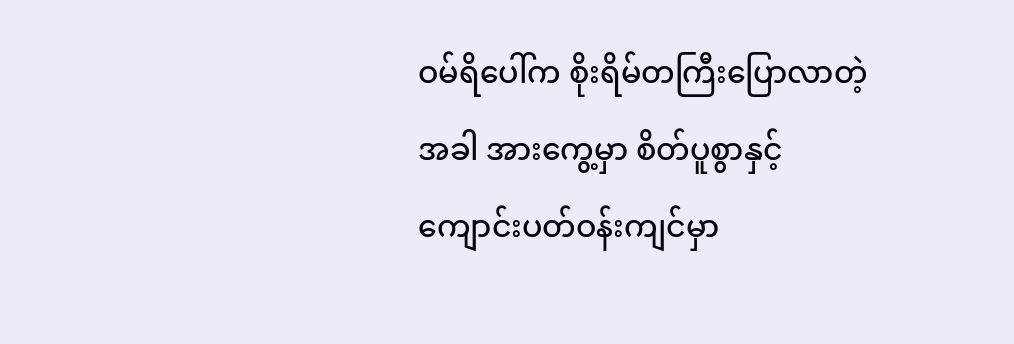ဝမ်ရိပေါ်က စိုးရိမ်တကြီးပြောလာတဲ့အခါ အားကွေ့မှာ စိတ်ပူစွာနှင့် ကျောင်းပတ်ဝန်းကျင်မှာ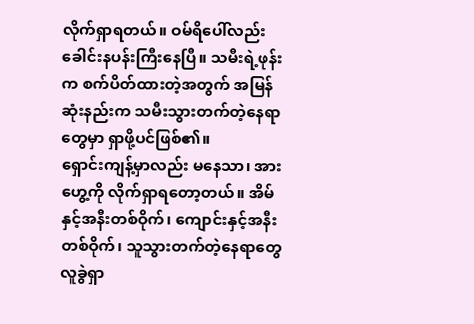လိုက်ရှာရတယ်။ ဝမ်ရိပေါ်လည်း ခေါင်းနပန်းကြီးနေပြီ။ သမီးရဲ့ဖုန်းက စက်ပိတ်ထားတဲ့အတွက် အမြန်ဆုံးနည်းက သမီးသွားတက်တဲ့နေရာတွေမှာ ရှာဖို့ပင်ဖြစ်၏။
ရှောင်းကျန့်မှာလည်း မနေသာ၊ အားဟွေ့ကို လိုက်ရှာရတော့တယ်။ အိမ်နှင့်အနီးတစ်ဝိုက်၊ ကျောင်းနှင့်အနီးတစ်ဝိုက်၊ သူသွားတက်တဲ့နေရာတွေ လူခွဲရှာ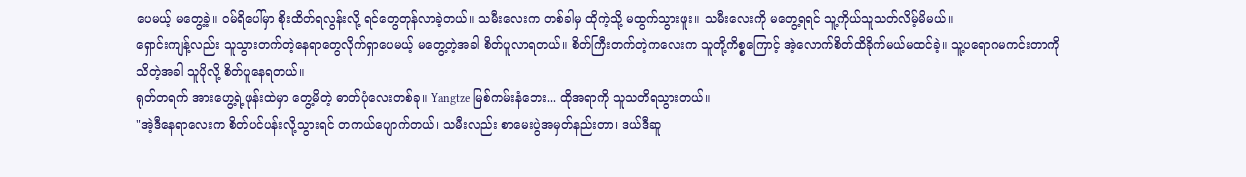ပေမယ့် မတွေ့ခဲ့။ ဝမ်ရိပေါ်မှာ စိုးထိတ်ရလွန်းလို့ ရင်တွေတုန်လာခဲ့တယ်။ သမီးလေးက တစ်ခါမှ ထိုကဲ့သို့ မထွက်သွားဖူး။ သမီးလေးကို မတွေ့ရရင် သူ့ကိုယ်သူသတ်လိမ့်မိမယ်။
ရှောင်းကျန့်လည်း သူသွားတက်တဲ့နေရာတွေလိုက်ရှာပေမယ့် မတွေ့တဲ့အခါ စိတ်ပူလာရတယ်။ စိတ်ကြီးတက်တဲ့ကလေးက သူတို့ကိစ္စကြောင့် အဲ့လောက်စိတ်ထိခိုက်မယ်မထင်ခဲ့။ သူ့ပရောဂမကင်းတာကို သိတဲ့အခါ သူပိုလို့ စိတ်ပူနေရတယ်။
ရုတ်တရက် အားဟွေ့ရဲ့ဖုန်းထဲမှာ တွေ့မိတဲ့ ဓာတ်ပုံလေးတစ်ခု။ Yangtze မြစ်ကမ်းနံဘေး... ထိုအရာကို သူသတိရသွားတယ်။
"အဲ့ဒီနေရာလေးက စိတ်ပင်ပန်းလို့သွားရင် တကယ်ပျောက်တယ်၊ သမီးလည်း စာမေးပွဲအမှတ်နည်းတာ၊ ဒယ်ဒီဆူ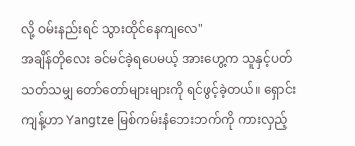လို့ ဝမ်းနည်းရင် သွားထိုင်နေကျလေ"
အချိန်တိုလေး ခင်မင်ခဲ့ရပေမယ့် အားဟွေ့က သူနှင့်ပတ်သတ်သမျှ တော်တော်များများကို ရင်ဖွင့်ခဲ့တယ်။ ရှောင်းကျန့်ဟာ Yangtze မြစ်ကမ်းနံဘေးဘက်ကို ကားလှည့်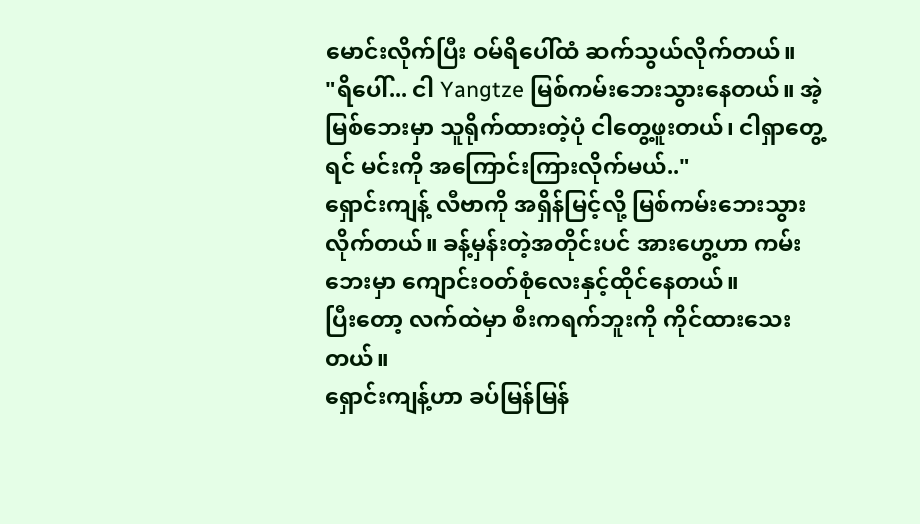မောင်းလိုက်ပြီး ဝမ်ရိပေါ်ထံ ဆက်သွယ်လိုက်တယ်။
"ရိပေါ်... ငါ Yangtze မြစ်ကမ်းဘေးသွားနေတယ်။ အဲ့မြစ်ဘေးမှာ သူရိုက်ထားတဲ့ပုံ ငါတွေ့ဖူးတယ်၊ ငါရှာတွေ့ရင် မင်းကို အကြောင်းကြားလိုက်မယ်.."
ရှောင်းကျန့် လီဗာကို အရှိန်မြင့်လို့ မြစ်ကမ်းဘေးသွားလိုက်တယ်။ ခန့်မှန်းတဲ့အတိုင်းပင် အားဟွေ့ဟာ ကမ်းဘေးမှာ ကျောင်းဝတ်စုံလေးနှင့်ထိုင်နေတယ်။
ပြီးတော့ လက်ထဲမှာ စီးကရက်ဘူးကို ကိုင်ထားသေးတယ်။
ရှောင်းကျန့်ဟာ ခပ်မြန်မြန်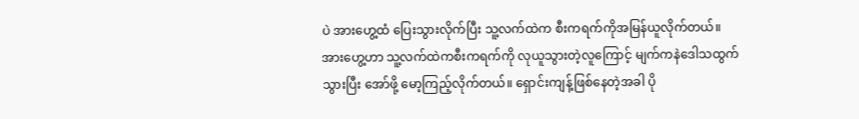ပဲ အားဟွေ့ထံ ပြေးသွားလိုက်ပြီး သူ့လက်ထဲက စီးကရက်ကိုအမြန်ယူလိုက်တယ်။
အားဟွေ့ဟာ သူ့လက်ထဲကစီးကရက်ကို လုယူသွားတဲ့လူကြောင့် မျက်ကနဲဒေါသထွက်သွားပြီး အော်ဖို့ မော့ကြည့်လိုက်တယ်။ ရှောင်းကျန့်ဖြစ်နေတဲ့အခါ ပို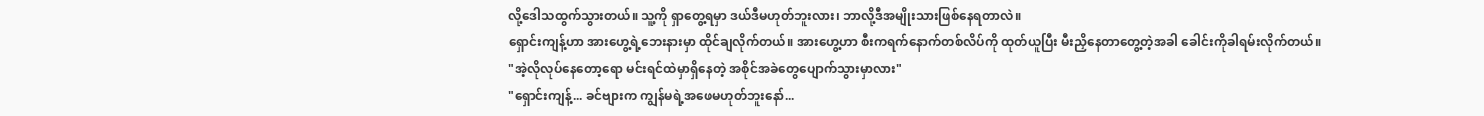လို့ဒေါသထွက်သွားတယ်။ သူ့ကို ရှာတွေ့ရမှာ ဒယ်ဒီမဟုတ်ဘူးလား၊ ဘာလို့ဒီအမျိုးသားဖြစ်နေရတာလဲ။
ရှောင်းကျန့်ဟာ အားဟွေ့ရဲ့ဘေးနားမှာ ထိုင်ချလိုက်တယ်။ အားဟွေ့ဟာ စီးကရက်နောက်တစ်လိပ်ကို ထုတ်ယူပြီး မီးညှိနေတာတွေ့တဲ့အခါ ခေါင်းကိုခါရမ်းလိုက်တယ်။
"အဲ့လိုလုပ်နေတော့ရော မင်းရင်ထဲမှာရှိနေတဲ့ အစိုင်အခဲတွေပျောက်သွားမှာလား"
"ရှောင်းကျန့်... ခင်ဗျားက ကျွန်မရဲ့အဖေမဟုတ်ဘူးနော်...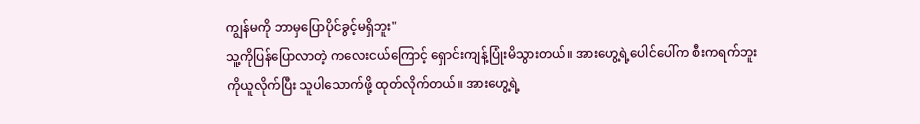ကျွန်မကို ဘာမှပြောပိုင်ခွင့်မရှိဘူး"
သူ့ကိုပြန်ပြောလာတဲ့ ကလေးငယ်ကြောင့် ရှောင်းကျန့်ပြုံးမိသွားတယ်။ အားဟွေ့ရဲ့ပေါင်ပေါ်က စီးကရက်ဘူးကိုယူလိုက်ပြီး သူပါသောက်ဖို့ ထုတ်လိုက်တယ်။ အားဟွေ့ရဲ့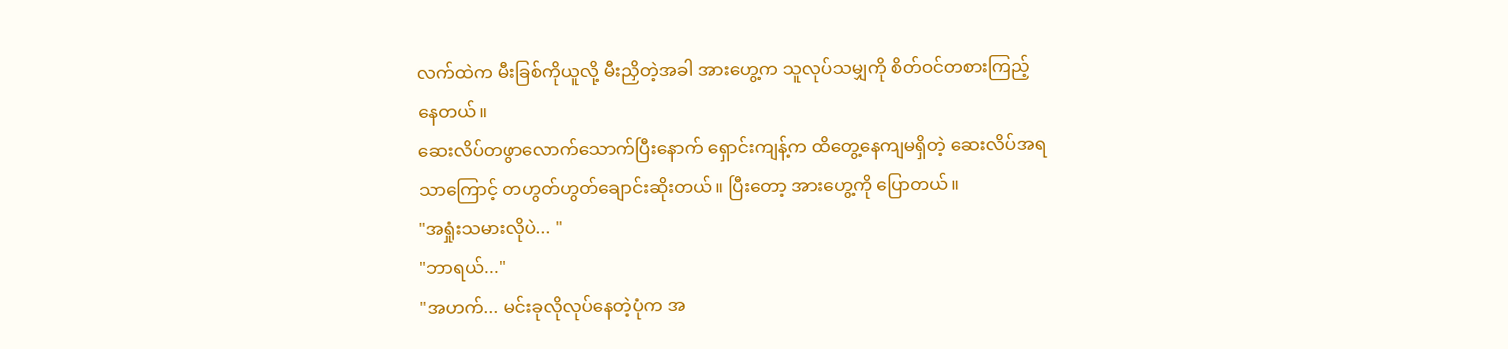လက်ထဲက မီးခြစ်ကိုယူလို့ မီးညှိတဲ့အခါ အားဟွေ့က သူလုပ်သမျှကို စိတ်ဝင်တစားကြည့်နေတယ်။
ဆေးလိပ်တဖွာလောက်သောက်ပြီးနောက် ရှောင်းကျန့်က ထိတွေ့နေကျမရှိတဲ့ ဆေးလိပ်အရသာကြောင့် တဟွတ်ဟွတ်ချောင်းဆိုးတယ်။ ပြီးတော့ အားဟွေ့ကို ပြောတယ်။
"အရှုံးသမားလိုပဲ... "
"ဘာရယ်..."
"အဟက်... မင်းခုလိုလုပ်နေတဲ့ပုံက အ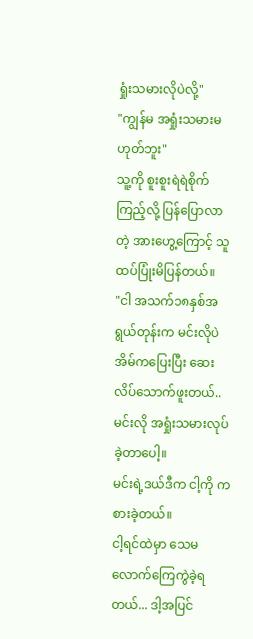ရှုံးသမားလိုပဲလို့"
"ကျွန်မ အရှုံးသမားမဟုတ်ဘူး"
သူ့ကို စူးစူးရဲရဲစိုက်ကြည့်လို့ ပြန်ပြောလာတဲ့ အားဟွေ့ကြောင့် သူထပ်ပြုံးမိပြန်တယ်။
"ငါ အသက်၁၈နှစ်အရွယ်တုန်းက မင်းလိုပဲ အိမ်ကပြေးပြီး ဆေးလိပ်သောက်ဖူးတယ်.. မင်းလို အရှုံးသမားလုပ်ခဲ့တာပေါ့။
မင်းရဲ့ဒယ်ဒီက ငါ့ကို ကစားခဲ့တယ်။
ငါ့ရင်ထဲမှာ သေမလောက်ကြေကွဲခဲ့ရတယ်... ဒါ့အပြင်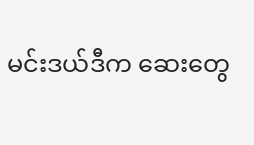မင်းဒယ်ဒီက ဆေးတွေ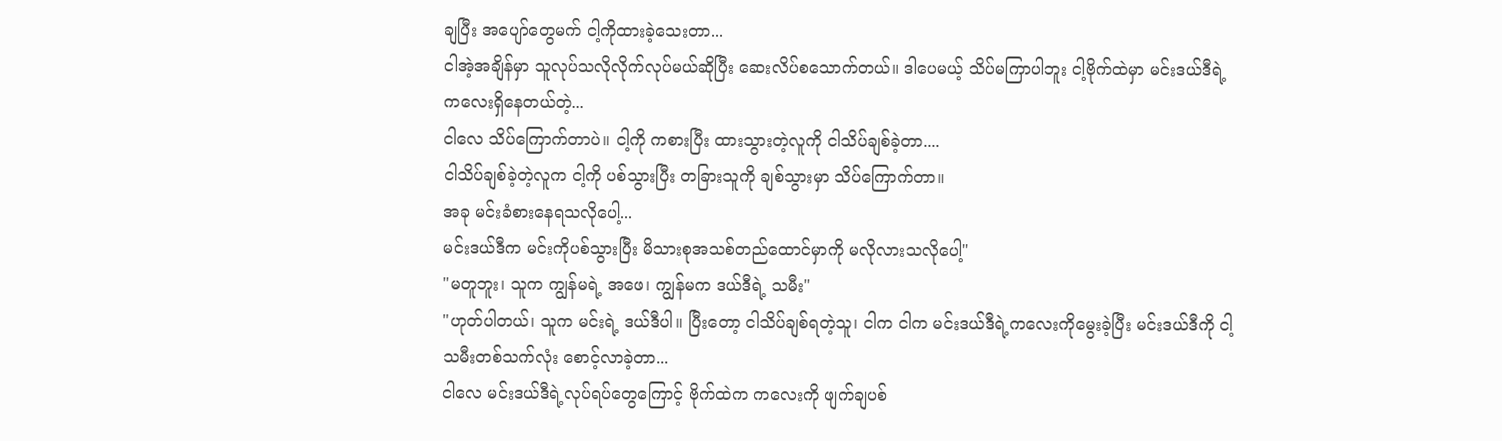ချပြီး အပျော်တွေမက် ငါ့ကိုထားခဲ့သေးတာ...
ငါအဲ့အချိန်မှာ သူလုပ်သလိုလိုက်လုပ်မယ်ဆိုပြီး ဆေးလိပ်စသောက်တယ်။ ဒါပေမယ့် သိပ်မကြာပါဘူး ငါ့ဗိုက်ထဲမှာ မင်းဒယ်ဒီရဲ့ကလေးရှိနေတယ်တဲ့...
ငါလေ သိပ်ကြောက်တာပဲ။ ငါ့ကို ကစားပြီး ထားသွားတဲ့လူကို ငါသိပ်ချစ်ခဲ့တာ....
ငါသိပ်ချစ်ခဲ့တဲ့လူက ငါ့ကို ပစ်သွားပြီး တခြားသူကို ချစ်သွားမှာ သိပ်ကြောက်တာ။
အခု မင်းခံစားနေရသလိုပေါ့...
မင်းဒယ်ဒီက မင်းကိုပစ်သွားပြီး မိသားစုအသစ်တည်ထောင်မှာကို မလိုလားသလိုပေါ့"
"မတူဘူး၊ သူက ကျွန်မရဲ့ အဖေ၊ ကျွန်မက ဒယ်ဒီရဲ့ သမီး"
"ဟုတ်ပါတယ်၊ သူက မင်းရဲ့ ဒယ်ဒီပါ။ ပြီးတော့ ငါသိပ်ချစ်ရတဲ့သူ၊ ငါက ငါက မင်းဒယ်ဒီရဲ့ကလေးကိုမွေးခဲ့ပြီး မင်းဒယ်ဒီကို ငါ့သမီးတစ်သက်လုံး စောင့်လာခဲ့တာ...
ငါလေ မင်းဒယ်ဒီရဲ့လုပ်ရပ်တွေကြောင့် ဗိုက်ထဲက ကလေးကို ဖျက်ချပစ်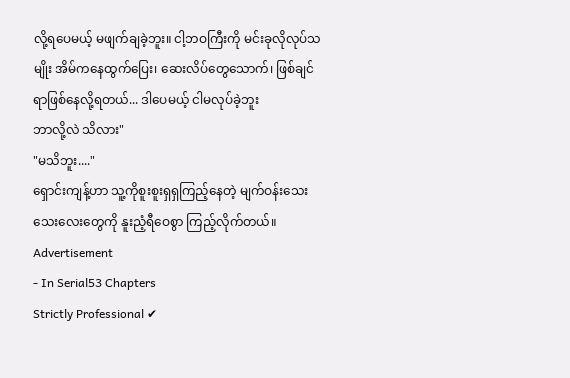လို့ရပေမယ့် မဖျက်ချခဲ့ဘူး။ ငါ့ဘဝကြီးကို မင်းခုလိုလုပ်သမျိုး အိမ်ကနေထွက်ပြေး၊ ဆေးလိပ်တွေသောက်၊ ဖြစ်ချင်ရာဖြစ်နေလို့ရတယ်... ဒါပေမယ့် ငါမလုပ်ခဲ့ဘူး
ဘာလို့လဲ သိလား"
"မသိဘူး...."
ရှောင်းကျန့်ဟာ သူ့ကိုစူးစူးရှရှကြည့်နေတဲ့ မျက်ဝန်းသေးသေးလေးတွေကို နူးညံ့ရီဝေစွာ ကြည့်လိုက်တယ်။
Advertisement
- In Serial53 Chapters
Strictly Professional ✔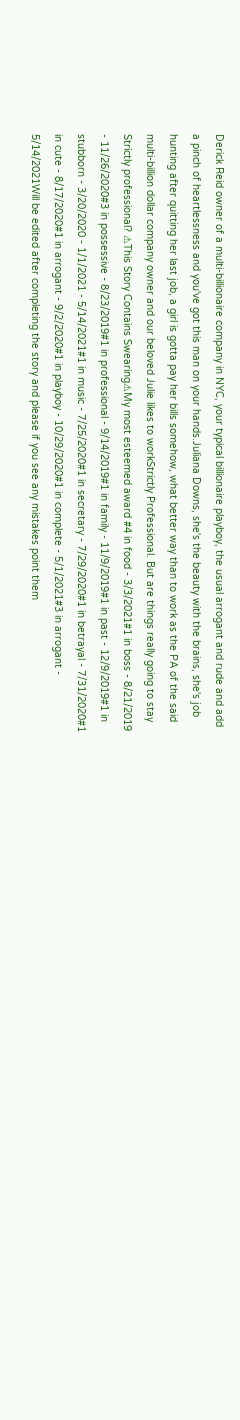Derick Reid owner of a multi-billionaire company in NYC, your typical billionaire playboy, the usual arrogant and rude and add a pinch of heartlessness and you've got this man on your hands.Juliana Downs, she's the beauty with the brains, she's job hunting after quitting her last job, a girl is gotta pay her bills somehow, what better way than to work as the PA of the said multi-billion dollar company owner and our beloved Julie likes to workStrictly Professional. But are things really going to stay Strictly professional? ⚠This Story Contains Swearing⚠My most esteemed award #4 in food - 3/3/2021#1 in boss - 8/21/2019 - 11/26/2020#3 in possessive - 8/23/2019#1 in professional - 9/14/2019#1 in family - 11/9/2019#1 in past - 12/9/2019#1 in stubborn - 3/20/2020 - 1/1/2021 - 5/14/2021#1 in music - 7/25/2020#1 in secretary - 7/29/2020#1 in betrayal - 7/31/2020#1 in cute - 8/17/2020#1 in arrogant - 9/2/2020#1 in playboy - 10/29/2020#1 in complete - 5/1/2021#3 in arrogant - 5/14/2021Will be edited after completing the story and please if you see any mistakes point them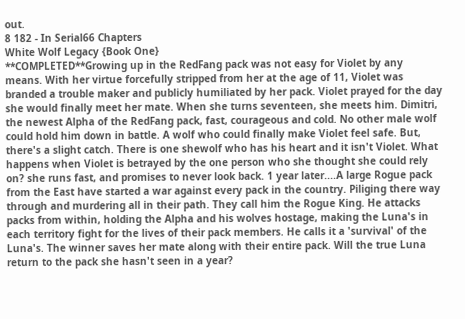out.
8 182 - In Serial66 Chapters
White Wolf Legacy {Book One}
**COMPLETED**Growing up in the RedFang pack was not easy for Violet by any means. With her virtue forcefully stripped from her at the age of 11, Violet was branded a trouble maker and publicly humiliated by her pack. Violet prayed for the day she would finally meet her mate. When she turns seventeen, she meets him. Dimitri, the newest Alpha of the RedFang pack, fast, courageous and cold. No other male wolf could hold him down in battle. A wolf who could finally make Violet feel safe. But, there's a slight catch. There is one shewolf who has his heart and it isn't Violet. What happens when Violet is betrayed by the one person who she thought she could rely on? she runs fast, and promises to never look back. 1 year later....A large Rogue pack from the East have started a war against every pack in the country. Piliging there way through and murdering all in their path. They call him the Rogue King. He attacks packs from within, holding the Alpha and his wolves hostage, making the Luna's in each territory fight for the lives of their pack members. He calls it a 'survival' of the Luna's. The winner saves her mate along with their entire pack. Will the true Luna return to the pack she hasn't seen in a year?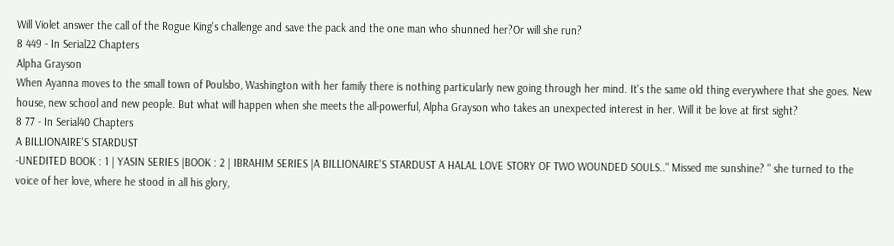Will Violet answer the call of the Rogue King's challenge and save the pack and the one man who shunned her?Or will she run?
8 449 - In Serial22 Chapters
Alpha Grayson
When Ayanna moves to the small town of Poulsbo, Washington with her family there is nothing particularly new going through her mind. It's the same old thing everywhere that she goes. New house, new school and new people. But what will happen when she meets the all-powerful, Alpha Grayson who takes an unexpected interest in her. Will it be love at first sight?
8 77 - In Serial40 Chapters
A BILLIONAIRE'S STARDUST
-UNEDITED BOOK : 1 | YASIN SERIES |BOOK : 2 | IBRAHIM SERIES |A BILLIONAIRE'S STARDUST A HALAL LOVE STORY OF TWO WOUNDED SOULS.." Missed me sunshine? " she turned to the voice of her love, where he stood in all his glory,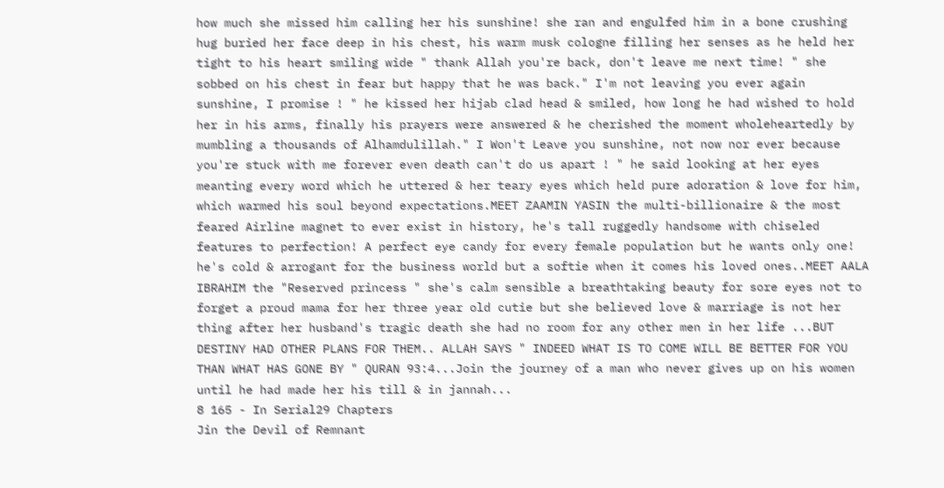how much she missed him calling her his sunshine! she ran and engulfed him in a bone crushing hug buried her face deep in his chest, his warm musk cologne filling her senses as he held her tight to his heart smiling wide " thank Allah you're back, don't leave me next time! " she sobbed on his chest in fear but happy that he was back." I'm not leaving you ever again sunshine, I promise ! " he kissed her hijab clad head & smiled, how long he had wished to hold her in his arms, finally his prayers were answered & he cherished the moment wholeheartedly by mumbling a thousands of Alhamdulillah." I Won't Leave you sunshine, not now nor ever because you're stuck with me forever even death can't do us apart ! " he said looking at her eyes meanting every word which he uttered & her teary eyes which held pure adoration & love for him, which warmed his soul beyond expectations.MEET ZAAMIN YASIN the multi-billionaire & the most feared Airline magnet to ever exist in history, he's tall ruggedly handsome with chiseled features to perfection! A perfect eye candy for every female population but he wants only one! he's cold & arrogant for the business world but a softie when it comes his loved ones..MEET AALA IBRAHIM the "Reserved princess " she's calm sensible a breathtaking beauty for sore eyes not to forget a proud mama for her three year old cutie but she believed love & marriage is not her thing after her husband's tragic death she had no room for any other men in her life ...BUT DESTINY HAD OTHER PLANS FOR THEM.. ALLAH SAYS " INDEED WHAT IS TO COME WILL BE BETTER FOR YOU THAN WHAT HAS GONE BY " QURAN 93:4...Join the journey of a man who never gives up on his women until he had made her his till & in jannah...
8 165 - In Serial29 Chapters
Jin the Devil of Remnant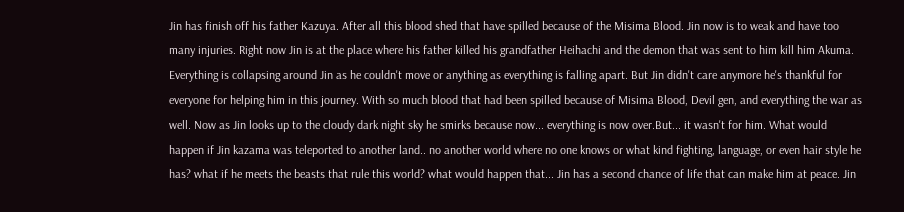Jin has finish off his father Kazuya. After all this blood shed that have spilled because of the Misima Blood. Jin now is to weak and have too many injuries. Right now Jin is at the place where his father killed his grandfather Heihachi and the demon that was sent to him kill him Akuma. Everything is collapsing around Jin as he couldn't move or anything as everything is falling apart. But Jin didn't care anymore he's thankful for everyone for helping him in this journey. With so much blood that had been spilled because of Misima Blood, Devil gen, and everything the war as well. Now as Jin looks up to the cloudy dark night sky he smirks because now... everything is now over.But... it wasn't for him. What would happen if Jin kazama was teleported to another land.. no another world where no one knows or what kind fighting, language, or even hair style he has? what if he meets the beasts that rule this world? what would happen that... Jin has a second chance of life that can make him at peace. Jin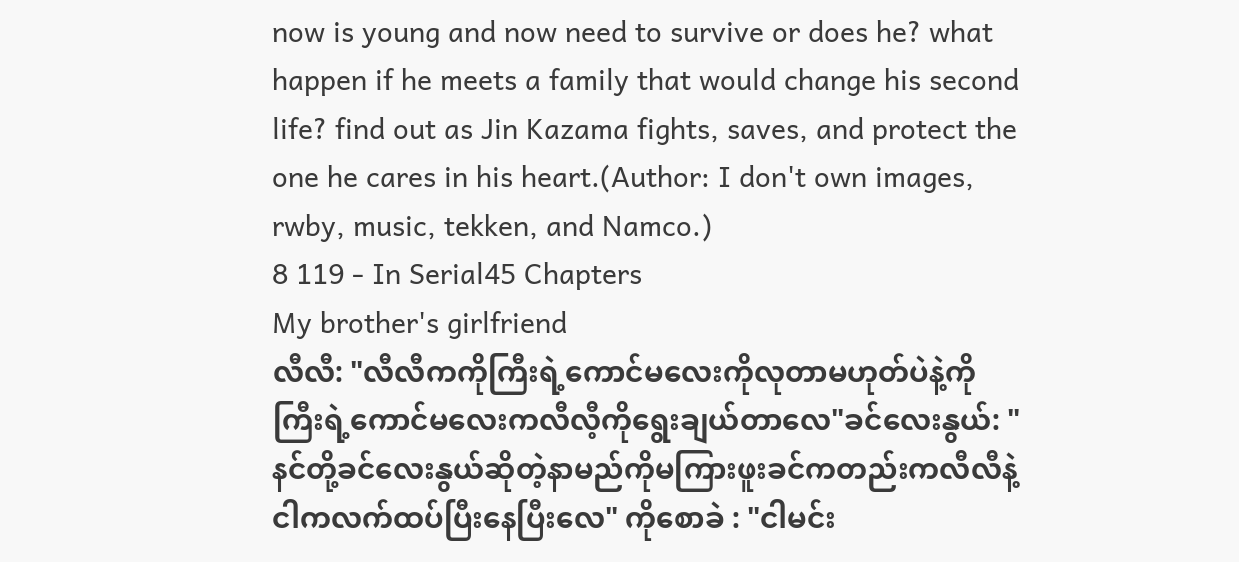now is young and now need to survive or does he? what happen if he meets a family that would change his second life? find out as Jin Kazama fights, saves, and protect the one he cares in his heart.(Author: I don't own images, rwby, music, tekken, and Namco.)
8 119 - In Serial45 Chapters
My brother's girlfriend
လီလီ: "လီလီကကိုကြီးရဲ့ကောင်မလေးကိုလုတာမဟုတ်ပဲနဲ့ကိုကြီးရဲ့ကောင်မလေးကလီလီ့ကိုရွေးချယ်တာလေ"ခင်လေးနွယ်: " နင်တို့ခင်လေးနွယ်ဆိုတဲ့နာမည်ကိုမကြားဖူးခင်ကတည်းကလီလီနဲ့ငါကလက်ထပ်ပြီးနေပြီးလေ" ကိုစောခဲ : "ငါမင်း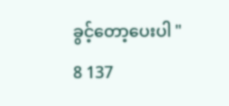ခွင့်တော့ပေးပါ "
8 137